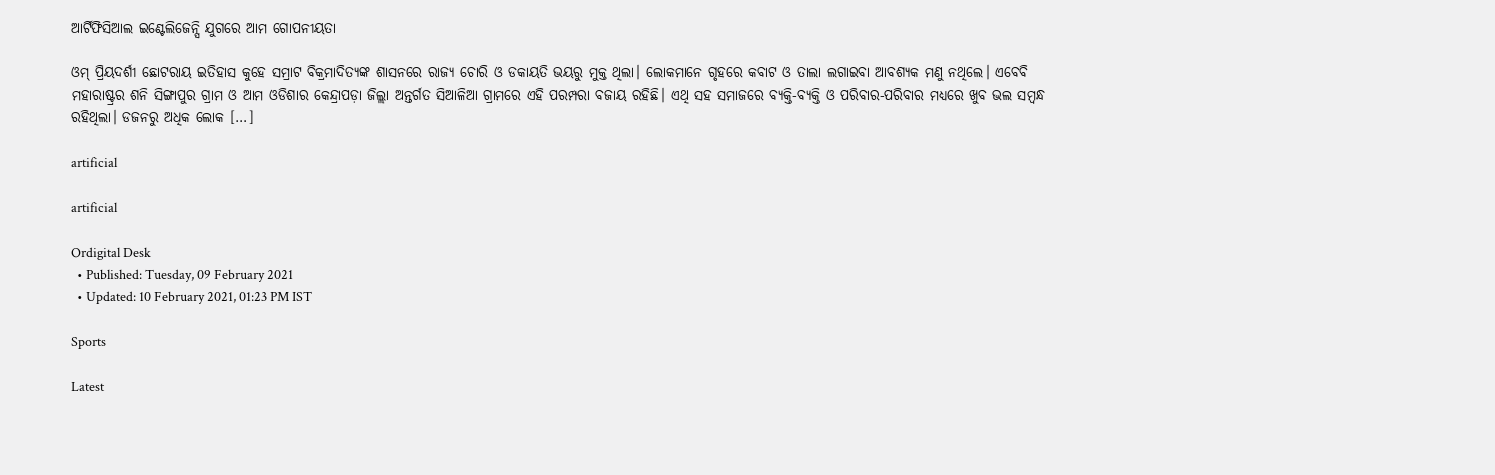ଆର୍ଟିଫିସିଆଲ ଇଣ୍ଟେଲିଜେନ୍ସି ଯୁଗରେ ଆମ ଗୋପନୀୟତା

ଓମ୍ ପ୍ରିୟଦର୍ଶୀ ଛୋଟରାୟ ଇତିହାସ କୁହେ ସମ୍ରାଟ ବିକ୍ରମାଦିତ୍ୟଙ୍କ ଶାସନରେ ରାଜ୍ୟ ଚୋରି ଓ ଡକାୟତି ଭୟରୁ ମୁକ୍ତ ଥିଲା। ଲୋକମାନେ ଗୃହରେ କବାଟ ଓ ତାଲା ଲଗାଇବା ଆବଶ୍ୟକ ମଣୁ ନଥିଲେ। ଏବେବି ମହାରାଷ୍ଟ୍ରର ଶନି ସିଙ୍ଗାପୁର ଗ୍ରାମ ଓ ଆମ ଓଡିଶାର କେନ୍ଦ୍ରାପଡ଼ା ଜିଲ୍ଲା ଅନ୍ତର୍ଗତ ସିଆଳିଆ ଗ୍ରାମରେ ଏହି ପରମ୍ପରା ବଜାୟ ରହିଛି। ଏଥି ସହ ସମାଜରେ ବ୍ୟକ୍ତି-ବ୍ୟକ୍ତି ଓ ପରିବାର-ପରିବାର ମଧ୍ୟରେ ଖୁବ ଭଲ ସମ୍ବନ୍ଧ ରହିଥିଲା। ଡଜନରୁ ଅଧିକ ଲୋକ […]

artificial

artificial

Ordigital Desk
  • Published: Tuesday, 09 February 2021
  • Updated: 10 February 2021, 01:23 PM IST

Sports

Latest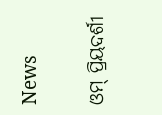News

ଓମ୍ ପ୍ରିୟଦର୍ଶୀ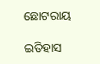ଛୋଟରାୟ

ଇତିହାସ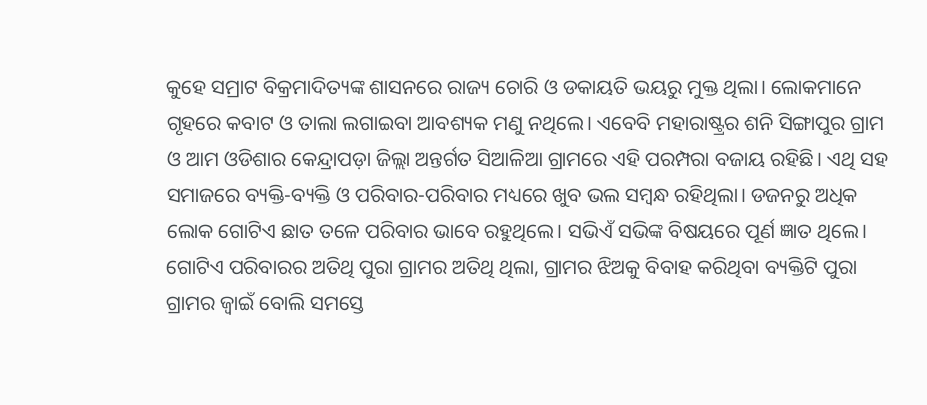କୁହେ ସମ୍ରାଟ ବିକ୍ରମାଦିତ୍ୟଙ୍କ ଶାସନରେ ରାଜ୍ୟ ଚୋରି ଓ ଡକାୟତି ଭୟରୁ ମୁକ୍ତ ଥିଲା। ଲୋକମାନେ ଗୃହରେ କବାଟ ଓ ତାଲା ଲଗାଇବା ଆବଶ୍ୟକ ମଣୁ ନଥିଲେ। ଏବେବି ମହାରାଷ୍ଟ୍ରର ଶନି ସିଙ୍ଗାପୁର ଗ୍ରାମ ଓ ଆମ ଓଡିଶାର କେନ୍ଦ୍ରାପଡ଼ା ଜିଲ୍ଲା ଅନ୍ତର୍ଗତ ସିଆଳିଆ ଗ୍ରାମରେ ଏହି ପରମ୍ପରା ବଜାୟ ରହିଛି। ଏଥି ସହ ସମାଜରେ ବ୍ୟକ୍ତି-ବ୍ୟକ୍ତି ଓ ପରିବାର-ପରିବାର ମଧ୍ୟରେ ଖୁବ ଭଲ ସମ୍ବନ୍ଧ ରହିଥିଲା। ଡଜନରୁ ଅଧିକ ଲୋକ ଗୋଟିଏ ଛାତ ତଳେ ପରିବାର ଭାବେ ରହୁଥିଲେ। ସଭିଏଁ ସଭିଙ୍କ ବିଷୟରେ ପୂର୍ଣ ଜ୍ଞାତ ଥିଲେ। ଗୋଟିଏ ପରିବାରର ଅତିଥି ପୁରା ଗ୍ରାମର ଅତିଥି ଥିଲା, ଗ୍ରାମର ଝିଅକୁ ବିବାହ କରିଥିବା ବ୍ୟକ୍ତିଟି ପୁରା ଗ୍ରାମର ଜ୍ବାଇଁ ବୋଲି ସମସ୍ତେ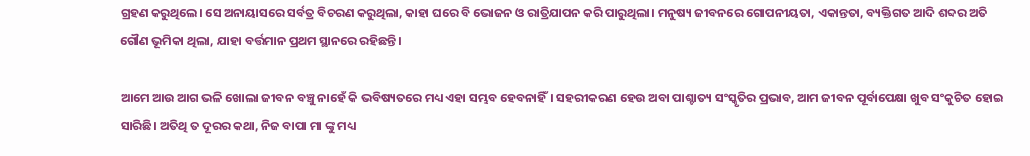ଗ୍ରହଣ କରୁଥିଲେ। ସେ ଅନାୟାସରେ ସର୍ବତ୍ର ବିଚରଣ କରୁଥିଲା, କାହା ଘରେ ବି ଭୋଜନ ଓ ରାତ୍ରିଯାପନ କରି ପାରୁଥିଲା। ମନୁଷ୍ୟ ଜୀବନରେ ଗୋପନୀୟତା, ଏକାନ୍ତତା, ବ୍ୟକ୍ତିଗତ ଆଦି ଶବ୍ଦର ଅତି ଗୌଣ ଭୂମିକା ଥିଲା, ଯାହା ବର୍ତ୍ତମାନ ପ୍ରଥମ ସ୍ଥାନରେ ରହିଛନ୍ତି।

ଆମେ ଆଉ ଆଗ ଭଳି ଖୋଲା ଜୀବନ ବଞ୍ଚୁ ନାହେଁ କି ଭବିଷ୍ୟତରେ ମଧ୍ୟ ଏହା ସମ୍ଭବ ହେବନାହିଁ। ସହରୀକରଣ ହେଉ ଅବା ପାଶ୍ଚାତ୍ୟ ସଂସ୍କୃତିର ପ୍ରଭାବ, ଆମ ଜୀବନ ପୂର୍ବାପେକ୍ଷା ଖୁବ ସଂକୁଚିତ ହୋଇ ସାରିଛି। ଅତିଥି ତ ଦୂରର କଥା, ନିଜ ବାପା ମା ଙ୍କୁ ମଧ୍ୟ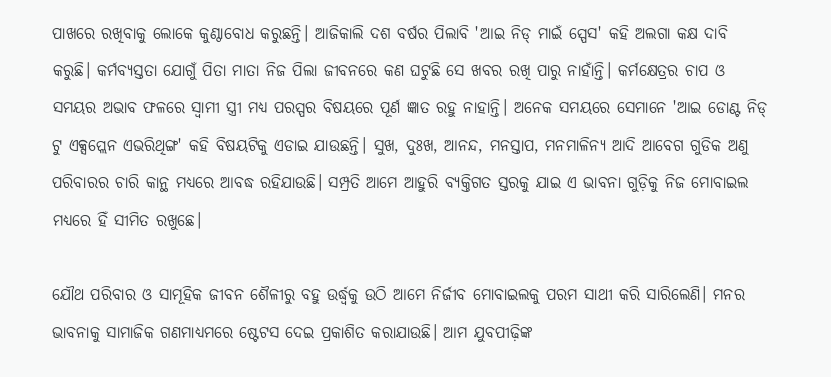ପାଖରେ ରଖିବାକୁ ଲୋକେ କୁଣ୍ଠାବୋଧ କରୁଛନ୍ତି। ଆଜିକାଲି ଦଶ ବର୍ଷର ପିଲାବି 'ଆଇ ନିଡ୍ ମାଇଁ ସ୍ପେସ' କହି ଅଲଗା କକ୍ଷ ଦାବି କରୁଛି। କର୍ମବ୍ୟସ୍ତତା ଯୋଗୁଁ ପିତା ମାତା ନିଜ ପିଲା ଜୀବନରେ କଣ ଘଟୁଛି ସେ ଖବର ରଖି ପାରୁ ନାହାଁନ୍ତି। କର୍ମକ୍ଷେତ୍ରର ଚାପ ଓ ସମୟର ଅଭାବ ଫଳରେ ସ୍ୱାମୀ ସ୍ତ୍ରୀ ମଧ୍ୟ ପରସ୍ପର ବିଷୟରେ ପୂର୍ଣ ଜ୍ଞାତ ରହୁ ନାହାନ୍ତି। ଅନେକ ସମୟରେ ସେମାନେ 'ଆଇ ଡୋଣ୍ଟ ନିଡ୍ ଟୁ ଏକ୍ସପ୍ଲେନ ଏଭରିଥିଙ୍ଗ' କହି ବିଷୟଟିକୁ ଏଡାଇ ଯାଉଛନ୍ତି। ସୁଖ, ଦୁଃଖ, ଆନନ୍ଦ, ମନସ୍ତାପ, ମନମାଳିନ୍ୟ ଆଦି ଆବେଗ ଗୁଡିକ ଅଣୁ ପରିବାରର ଚାରି କାନ୍ଥ ମଧ୍ୟରେ ଆବଦ୍ଧ ରହିଯାଉଛି। ସମ୍ପ୍ରତି ଆମେ ଆହୁରି ବ୍ୟକ୍ତିଗତ ସ୍ତରକୁ ଯାଇ ଏ ଭାବନା ଗୁଡ଼ିକୁ ନିଜ ମୋବାଇଲ ମଧ୍ୟରେ ହିଁ ସୀମିତ ରଖୁଛେ।

ଯୌଥ ପରିବାର ଓ ସାମୂହିକ ଜୀବନ ଶୈଳୀରୁ ବହୁ ଉର୍ଦ୍ଧ୍ବକୁ ଉଠି ଆମେ ନିର୍ଜୀବ ମୋବାଇଲକୁ ପରମ ସାଥୀ କରି ସାରିଲେଣି। ମନର ଭାବନାକୁ ସାମାଜିକ ଗଣମାଧ୍ୟମରେ ଷ୍ଟେଟସ ଦେଇ ପ୍ରକାଶିତ କରାଯାଉଛି। ଆମ ଯୁବପୀଢ଼ିଙ୍କ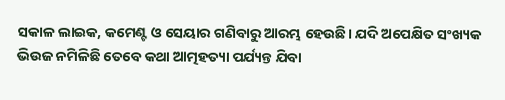ସକାଳ ଲାଇକ, କମେଣ୍ଟ ଓ ସେୟାର ଗଣିବାରୁ ଆରମ୍ଭ ହେଉଛି। ଯଦି ଅପେକ୍ଷିତ ସଂଖ୍ୟକ ଭିଉଜ ନମିଳିଛି ତେବେ କଥା ଆତ୍ମହତ୍ୟା ପର୍ଯ୍ୟନ୍ତ ଯିବା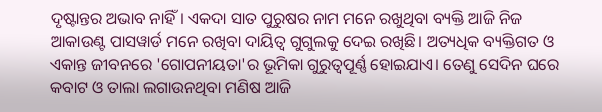ଦୃଷ୍ଟାନ୍ତର ଅଭାବ ନାହିଁ। ଏକଦା ସାତ ପୁରୁଷର ନାମ ମନେ ରଖୁଥିବା ବ୍ୟକ୍ତି ଆଜି ନିଜ ଆକାଉଣ୍ଟ ପାସୱାର୍ଡ ମନେ ରଖିବା ଦାୟିତ୍ୱ ଗୁଗୁଲକୁ ଦେଇ ରଖିଛି। ଅତ୍ୟଧିକ ବ୍ୟକ୍ତିଗତ ଓ ଏକାନ୍ତ ଜୀବନରେ 'ଗୋପନୀୟତା'ର ଭୂମିକା ଗୁରୁତ୍ବପୂର୍ଣ୍ଣ ହୋଇଯାଏ। ତେଣୁ ସେଦିନ ଘରେ କବାଟ ଓ ତାଲା ଲଗାଉନଥିବା ମଣିଷ ଆଜି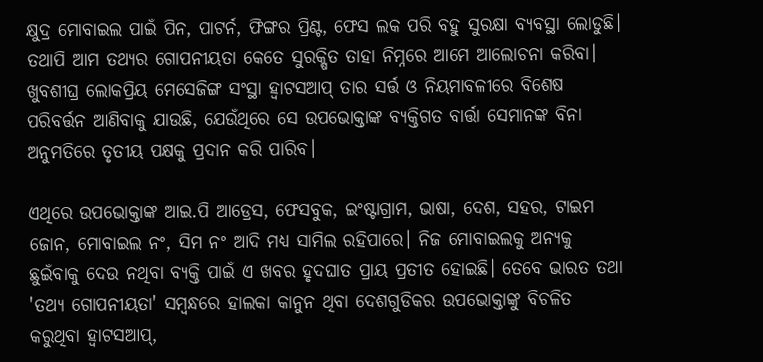କ୍ଷୁଦ୍ର ମୋବାଇଲ ପାଇଁ ପିନ, ପାଟର୍ନ, ଫିଙ୍ଗର ପ୍ରିଣ୍ଟ, ଫେସ ଲକ ପରି ବହୁ ସୁରକ୍ଷା ବ୍ୟବସ୍ଥା ଲୋଡୁଛି। ତଥାପି ଆମ ତଥ୍ୟର ଗୋପନୀୟତା କେତେ ସୁରକ୍ଷିତ ତାହା ନିମ୍ନରେ ଆମେ ଆଲୋଚନା କରିବା। ଖୁବଶୀଘ୍ର ଲୋକପ୍ରିୟ ମେସେଜିଙ୍ଗ ସଂସ୍ଥା ହ୍ଵାଟସଆପ୍ ତାର ସର୍ତ୍ତ ଓ ନିୟମାବଳୀରେ ବିଶେଷ ପରିବର୍ତ୍ତନ ଆଣିବାକୁ ଯାଉଛି, ଯେଉଁଥିରେ ସେ ଉପଭୋକ୍ତାଙ୍କ ବ୍ୟକ୍ତିଗତ ବାର୍ତ୍ତା ସେମାନଙ୍କ ବିନା ଅନୁମତିରେ ତୃତୀୟ ପକ୍ଷକୁ ପ୍ରଦାନ କରି ପାରିବ।

ଏଥିରେ ଉପଭୋକ୍ତାଙ୍କ ଆଇ.ପି ଆଡ୍ରେସ, ଫେସବୁକ, ଇଂଷ୍ଟାଗ୍ରାମ, ଭାଷା, ଦେଶ, ସହର, ଟାଇମ ଜୋନ, ମୋବାଇଲ ନଂ, ସିମ ନଂ ଆଦି ମଧ୍ୟ ସାମିଲ ରହିପାରେ। ନିଜ ମୋବାଇଲକୁ ଅନ୍ୟକୁ ଛୁଇଁବାକୁ ଦେଉ ନଥିବା ବ୍ୟକ୍ତି ପାଇଁ ଏ ଖବର ହୃଦଘାତ ପ୍ରାୟ ପ୍ରତୀତ ହୋଇଛି। ତେବେ ଭାରତ ତଥା 'ତଥ୍ୟ ଗୋପନୀୟତା' ସମ୍ବନ୍ଧରେ ହାଲକା କାନୁନ ଥିବା ଦେଶଗୁଡିକର ଉପଭୋକ୍ତାଙ୍କୁ ବିଚଳିତ କରୁଥିବା ହ୍ଵାଟସଆପ୍,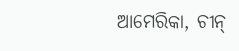ଆମେରିକା, ଚୀନ୍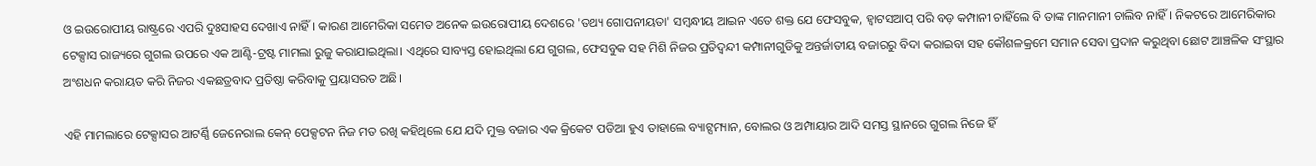ଓ ଇଉରୋପୀୟ ରାଷ୍ଟ୍ରରେ ଏପରି ଦୁଃସାହସ ଦେଖାଏ ନାହିଁ। କାରଣ ଆମେରିକା ସମେତ ଅନେକ ଇଉରୋପୀୟ ଦେଶରେ 'ତଥ୍ୟ ଗୋପନୀୟତା' ସମ୍ବନ୍ଧୀୟ ଆଇନ ଏତେ ଶକ୍ତ ଯେ ଫେସବୁକ, ହ୍ଵାଟସଆପ୍ ପରି ବଡ଼ କମ୍ପାନୀ ଚାହିଁଲେ ବି ତାଙ୍କ ମାନମାନୀ ଚାଲିବ ନାହିଁ। ନିକଟରେ ଆମେରିକାର ଟେକ୍ସାସ ରାଜ୍ୟରେ ଗୁଗଲ ଉପରେ ଏକ ଆଣ୍ଟି-ଟ୍ରଷ୍ଟ ମାମଲା ରୁଜୁ କରାଯାଇଥିଲା। ଏଥିରେ ସାବ୍ୟସ୍ତ ହୋଇଥିଲା ଯେ ଗୁଗଲ, ଫେସବୁକ ସହ ମିଶି ନିଜର ପ୍ରତିଦ୍ୱନ୍ଦୀ କମ୍ପାନୀଗୁଡିକୁ ଅନ୍ତର୍ଜାତୀୟ ବଜାରରୁ ବିଦା କରାଇବା ସହ କୌଶଳକ୍ରମେ ସମାନ ସେବା ପ୍ରଦାନ କରୁଥିବା ଛୋଟ ଆଞ୍ଚଳିକ ସଂସ୍ଥାର ଅଂଶଧନ କରାୟତ କରି ନିଜର ଏକଛତ୍ରବାଦ ପ୍ରତିଷ୍ଠା କରିବାକୁ ପ୍ରୟାସରତ ଅଛି।

ଏହି ମାମଲାରେ ଟେକ୍ସାସର ଆଟର୍ଣ୍ଣି ଜେନେରାଲ କେନ୍ ପେକ୍ସଟନ ନିଜ ମତ ରଖି କହିଥିଲେ ଯେ ଯଦି ମୁକ୍ତ ବଜାର ଏକ କ୍ରିକେଟ ପଡିଆ ହୁଏ ତାହାଲେ ବ୍ୟାଟ୍ସମ୍ୟାନ, ବୋଲର ଓ ଅମ୍ପାୟାର ଆଦି ସମସ୍ତ ସ୍ଥାନରେ ଗୁଗଲ ନିଜେ ହିଁ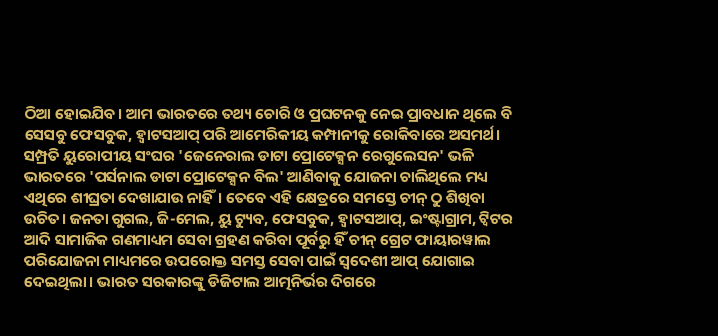ଠିଆ ହୋଇଯିବ। ଆମ ଭାରତରେ ତଥ୍ୟ ଚୋରି ଓ ପ୍ରଘଟନକୁ ନେଇ ପ୍ରାବଧାନ ଥିଲେ ବି ସେସବୁ ଫେସବୁକ, ହ୍ଵାଟସଆପ୍ ପରି ଆମେରିକୀୟ କମ୍ପାନୀକୁ ରୋକିବାରେ ଅସମର୍ଥ। ସମ୍ପ୍ରତି ୟୁରୋପୀୟ ସଂଘର 'ଜେନେରାଲ ଡାଟା ପ୍ରୋଟେକ୍ସନ ରେଗୁଲେସନ' ଭଳି ଭାରତରେ 'ପର୍ସନାଲ ଡାଟା ପ୍ରୋଟେକ୍ସନ ବିଲ' ଆଣିବାକୁ ଯୋଜନା ଚାଲିଥିଲେ ମଧ୍ୟ ଏଥିରେ ଶୀଘ୍ରତା ଦେଖାଯାଉ ନାହିଁ। ତେବେ ଏହି କ୍ଷେତ୍ରରେ ସମସ୍ତେ ଚୀନ୍ ଠୁ ଶିଖିବା ଉଚିତ। ଜନତା ଗୁଗଲ, ଜି-ମେଲ, ୟୁ ଟ୍ୟୁବ, ଫେସବୁକ, ହ୍ଵାଟସଆପ୍, ଇଂଷ୍ଟାଗ୍ରାମ, ଟ୍ୱିଟର ଆଦି ସାମାଜିକ ଗଣମାଧ୍ୟମ ସେବା ଗ୍ରହଣ କରିବା ପୂର୍ବରୁ ହିଁ ଚୀନ୍ ଗ୍ରେଟ ଫାୟାରୱାଲ ପରିଯୋଜନା ମାଧ୍ୟମରେ ଉପରୋକ୍ତ ସମସ୍ତ ସେବା ପାଇଁ ସ୍ୱଦେଶୀ ଆପ୍ ଯୋଗାଇ ଦେଇଥିଲା। ଭାରତ ସରକାରଙ୍କୁ ଡିଜିଟାଲ ଆତ୍ମନିର୍ଭର ଦିଗରେ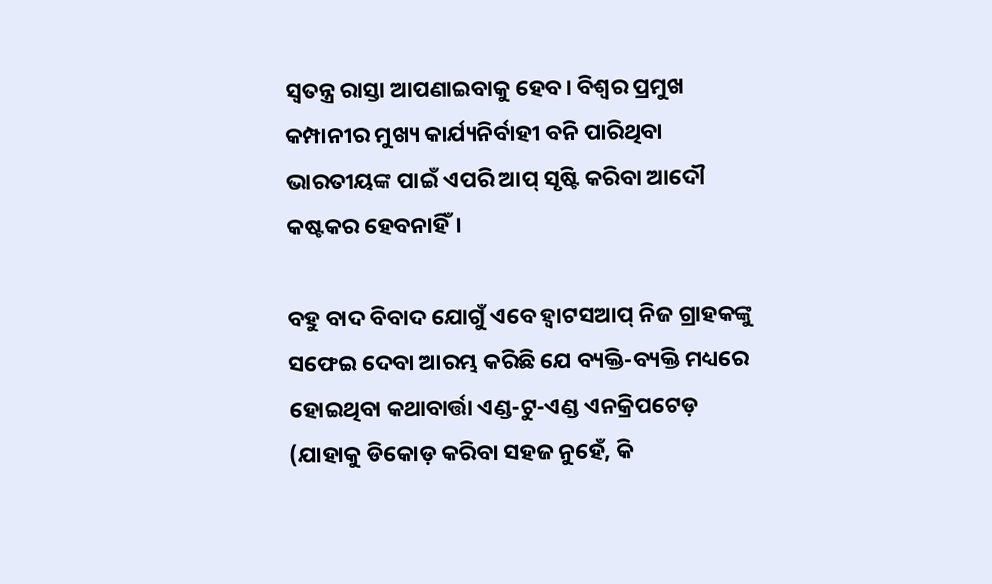ସ୍ୱତନ୍ତ୍ର ରାସ୍ତା ଆପଣାଇବାକୁ ହେବ। ବିଶ୍ୱର ପ୍ରମୁଖ କମ୍ପାନୀର ମୁଖ୍ୟ କାର୍ଯ୍ୟନିର୍ବାହୀ ବନି ପାରିଥିବା ଭାରତୀୟଙ୍କ ପାଇଁ ଏପରି ଆପ୍ ସୃଷ୍ଟି କରିବା ଆଦୌ କଷ୍ଟକର ହେବନାହିଁ।

ବହୁ ବାଦ ବିବାଦ ଯୋଗୁଁ ଏବେ ହ୍ଵାଟସଆପ୍ ନିଜ ଗ୍ରାହକଙ୍କୁ ସଫେଇ ଦେବା ଆରମ୍ଭ କରିଛି ଯେ ବ୍ୟକ୍ତି-ବ୍ୟକ୍ତି ମଧ୍ୟରେ ହୋଇଥିବା କଥାବାର୍ତ୍ତା ଏଣ୍ଡ-ଟୁ-ଏଣ୍ଡ ଏନକ୍ରିପଟେଡ଼ (ଯାହାକୁ ଡିକୋଡ଼ କରିବା ସହଜ ନୁହେଁ, କି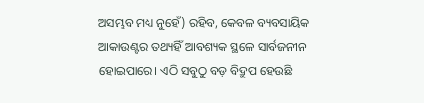ଅସମ୍ଭବ ମଧ୍ୟ ନୁହେଁ) ରହିବ, କେବଳ ବ୍ୟବସାୟିକ ଆକାଉଣ୍ଟର ତଥ୍ୟହିଁ ଆବଶ୍ୟକ ସ୍ଥଳେ ସାର୍ବଜନୀନ ହୋଇପାରେ। ଏଠି ସବୁଠୁ ବଡ଼ ବିଦ୍ରୁପ ହେଉଛି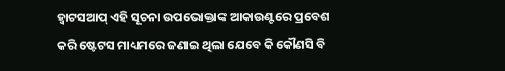ହ୍ଵାଟସଆପ୍ ଏହି ସୂଚନା ଉପଭୋକ୍ତାଙ୍କ ଆକାଉଣ୍ଟରେ ପ୍ରବେଶ କରି ଷ୍ଟେଟସ ମାଧ୍ୟମରେ ଜଣାଇ ଥିଲା ଯେବେ କି କୌଣସି ବି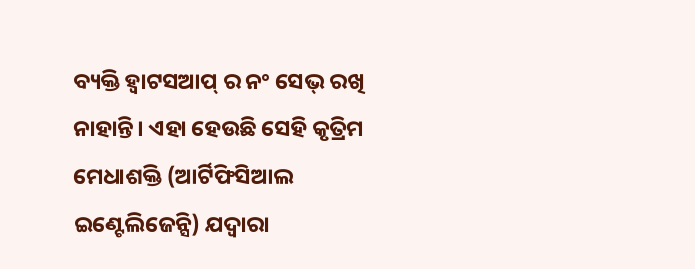ବ୍ୟକ୍ତି ହ୍ଵାଟସଆପ୍ ର ନଂ ସେଭ୍ ରଖି ନାହାନ୍ତି। ଏହା ହେଉଛି ସେହି କୃତ୍ରିମ ମେଧାଶକ୍ତି (ଆର୍ଟିଫିସିଆଲ ଇଣ୍ଟେଲିଜେନ୍ସି) ଯଦ୍ବାରା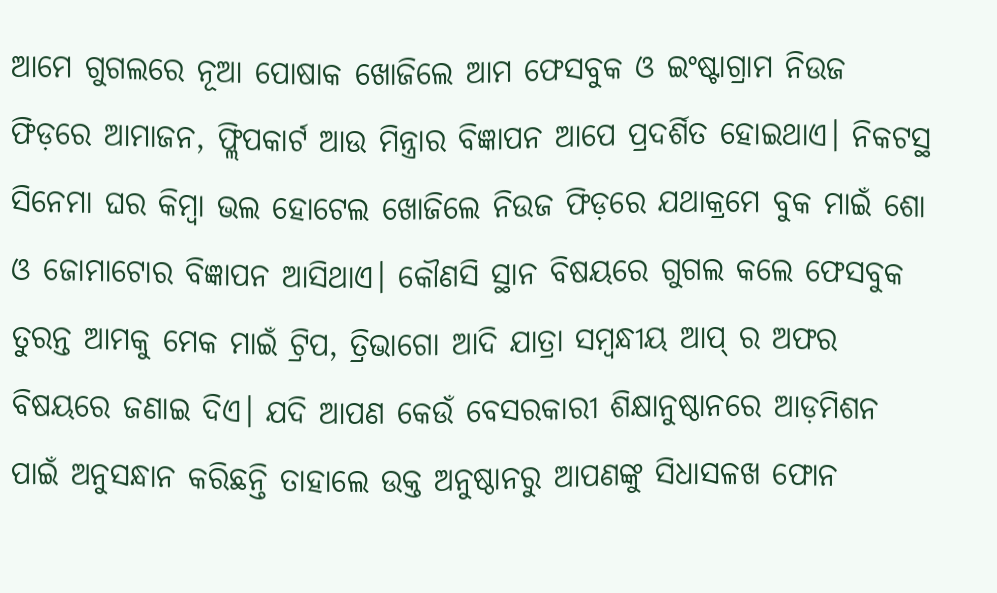ଆମେ ଗୁଗଲରେ ନୂଆ ପୋଷାକ ଖୋଜିଲେ ଆମ ଫେସବୁକ ଓ ଇଂଷ୍ଟାଗ୍ରାମ ନିଉଜ ଫିଡ଼ରେ ଆମାଜନ, ଫ୍ଲିପକାର୍ଟ ଆଉ ମିନ୍ତ୍ରାର ବିଜ୍ଞାପନ ଆପେ ପ୍ରଦର୍ଶିତ ହୋଇଥାଏ। ନିକଟସ୍ଥ ସିନେମା ଘର କିମ୍ବା ଭଲ ହୋଟେଲ ଖୋଜିଲେ ନିଉଜ ଫିଡ଼ରେ ଯଥାକ୍ରମେ ବୁକ ମାଇଁ ଶୋ ଓ ଜୋମାଟୋର ବିଜ୍ଞାପନ ଆସିଥାଏ। କୌଣସି ସ୍ଥାନ ବିଷୟରେ ଗୁଗଲ କଲେ ଫେସବୁକ ତୁରନ୍ତ ଆମକୁ ମେକ ମାଇଁ ଟ୍ରିପ, ତ୍ରିଭାଗୋ ଆଦି ଯାତ୍ରା ସମ୍ବନ୍ଧୀୟ ଆପ୍ ର ଅଫର ବିଷୟରେ ଜଣାଇ ଦିଏ। ଯଦି ଆପଣ କେଉଁ ବେସରକାରୀ ଶିକ୍ଷାନୁଷ୍ଠାନରେ ଆଡ଼ମିଶନ ପାଇଁ ଅନୁସନ୍ଧାନ କରିଛନ୍ତି ତାହାଲେ ଉକ୍ତ ଅନୁଷ୍ଠାନରୁ ଆପଣଙ୍କୁ ସିଧାସଳଖ ଫୋନ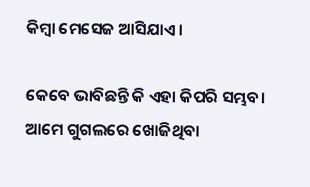କିମ୍ବା ମେସେଜ ଆସିଯାଏ।

କେବେ ଭାବିଛନ୍ତି କି ଏହା କିପରି ସମ୍ଭବ। ଆମେ ଗୁଗଲରେ ଖୋଜିଥିବା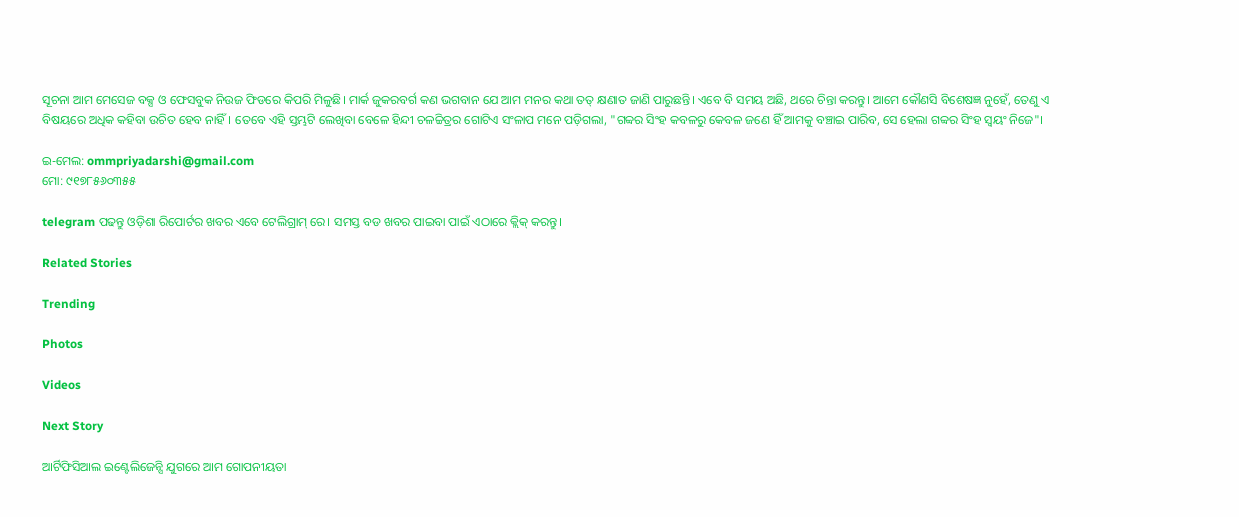ସୂଚନା ଆମ ମେସେଜ ବକ୍ସ ଓ ଫେସବୁକ ନିଉଜ ଫିଡରେ କିପରି ମିଳୁଛି। ମାର୍କ ଜୁକରବର୍ଗ କଣ ଭଗବାନ ଯେ ଆମ ମନର କଥା ତତ୍ କ୍ଷଣାତ ଜାଣି ପାରୁଛନ୍ତି। ଏବେ ବି ସମୟ ଅଛି, ଥରେ ଚିନ୍ତା କରନ୍ତୁ। ଆମେ କୌଣସି ବିଶେଷଜ୍ଞ ନୁହେଁ, ତେଣୁ ଏ ବିଷୟରେ ଅଧିକ କହିବା ଉଚିତ ହେବ ନାହିଁ। ତେବେ ଏହି ସ୍ତମ୍ଭଟି ଲେଖିବା ବେଳେ ହିନ୍ଦୀ ଚଳଚ୍ଚିତ୍ରର ଗୋଟିଏ ସଂଳାପ ମନେ ପଡ଼ିଗଲା, "ଗବ୍ବର ସିଂହ କବଳରୁ କେବଳ ଜଣେ ହିଁ ଆମକୁ ବଞ୍ଚାଇ ପାରିବ, ସେ ହେଲା ଗବ୍ବର ସିଂହ ସ୍ୱୟଂ ନିଜେ"।

ଇ-ମେଲ: ommpriyadarshi@gmail.com
ମୋ: ୯୧୭୮୫୬୦୩୫୫

telegram ପଢନ୍ତୁ ଓଡ଼ିଶା ରିପୋର୍ଟର ଖବର ଏବେ ଟେଲିଗ୍ରାମ୍ ରେ। ସମସ୍ତ ବଡ ଖବର ପାଇବା ପାଇଁ ଏଠାରେ କ୍ଲିକ୍ କରନ୍ତୁ।

Related Stories

Trending

Photos

Videos

Next Story

ଆର୍ଟିଫିସିଆଲ ଇଣ୍ଟେଲିଜେନ୍ସି ଯୁଗରେ ଆମ ଗୋପନୀୟତା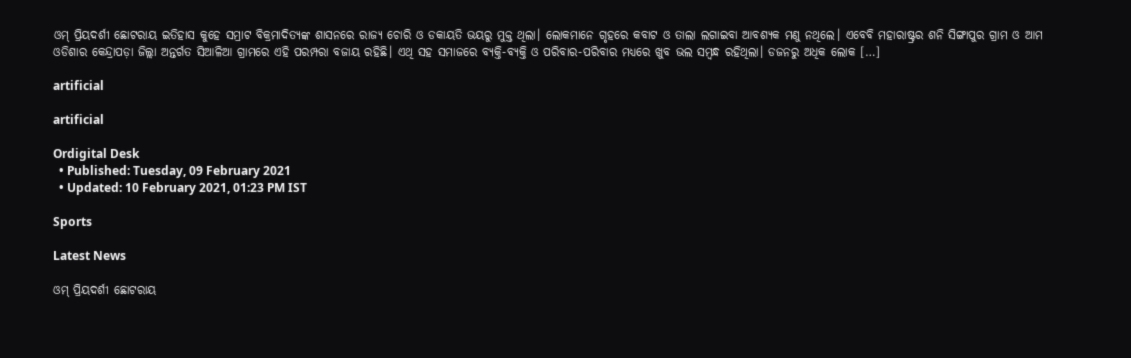ଓମ୍ ପ୍ରିୟଦର୍ଶୀ ଛୋଟରାୟ ଇତିହାସ କୁହେ ସମ୍ରାଟ ବିକ୍ରମାଦିତ୍ୟଙ୍କ ଶାସନରେ ରାଜ୍ୟ ଚୋରି ଓ ଡକାୟତି ଭୟରୁ ମୁକ୍ତ ଥିଲା। ଲୋକମାନେ ଗୃହରେ କବାଟ ଓ ତାଲା ଲଗାଇବା ଆବଶ୍ୟକ ମଣୁ ନଥିଲେ। ଏବେବି ମହାରାଷ୍ଟ୍ରର ଶନି ସିଙ୍ଗାପୁର ଗ୍ରାମ ଓ ଆମ ଓଡିଶାର କେନ୍ଦ୍ରାପଡ଼ା ଜିଲ୍ଲା ଅନ୍ତର୍ଗତ ସିଆଳିଆ ଗ୍ରାମରେ ଏହି ପରମ୍ପରା ବଜାୟ ରହିଛି। ଏଥି ସହ ସମାଜରେ ବ୍ୟକ୍ତି-ବ୍ୟକ୍ତି ଓ ପରିବାର-ପରିବାର ମଧ୍ୟରେ ଖୁବ ଭଲ ସମ୍ବନ୍ଧ ରହିଥିଲା। ଡଜନରୁ ଅଧିକ ଲୋକ […]

artificial

artificial

Ordigital Desk
  • Published: Tuesday, 09 February 2021
  • Updated: 10 February 2021, 01:23 PM IST

Sports

Latest News

ଓମ୍ ପ୍ରିୟଦର୍ଶୀ ଛୋଟରାୟ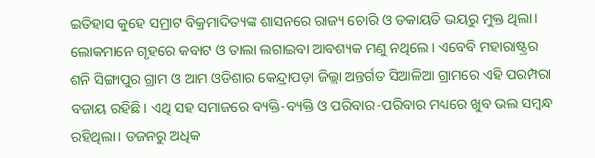ଇତିହାସ କୁହେ ସମ୍ରାଟ ବିକ୍ରମାଦିତ୍ୟଙ୍କ ଶାସନରେ ରାଜ୍ୟ ଚୋରି ଓ ଡକାୟତି ଭୟରୁ ମୁକ୍ତ ଥିଲା। ଲୋକମାନେ ଗୃହରେ କବାଟ ଓ ତାଲା ଲଗାଇବା ଆବଶ୍ୟକ ମଣୁ ନଥିଲେ। ଏବେବି ମହାରାଷ୍ଟ୍ରର ଶନି ସିଙ୍ଗାପୁର ଗ୍ରାମ ଓ ଆମ ଓଡିଶାର କେନ୍ଦ୍ରାପଡ଼ା ଜିଲ୍ଲା ଅନ୍ତର୍ଗତ ସିଆଳିଆ ଗ୍ରାମରେ ଏହି ପରମ୍ପରା ବଜାୟ ରହିଛି। ଏଥି ସହ ସମାଜରେ ବ୍ୟକ୍ତି-ବ୍ୟକ୍ତି ଓ ପରିବାର-ପରିବାର ମଧ୍ୟରେ ଖୁବ ଭଲ ସମ୍ବନ୍ଧ ରହିଥିଲା। ଡଜନରୁ ଅଧିକ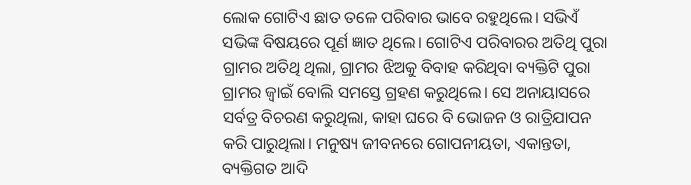ଲୋକ ଗୋଟିଏ ଛାତ ତଳେ ପରିବାର ଭାବେ ରହୁଥିଲେ। ସଭିଏଁ ସଭିଙ୍କ ବିଷୟରେ ପୂର୍ଣ ଜ୍ଞାତ ଥିଲେ। ଗୋଟିଏ ପରିବାରର ଅତିଥି ପୁରା ଗ୍ରାମର ଅତିଥି ଥିଲା, ଗ୍ରାମର ଝିଅକୁ ବିବାହ କରିଥିବା ବ୍ୟକ୍ତିଟି ପୁରା ଗ୍ରାମର ଜ୍ବାଇଁ ବୋଲି ସମସ୍ତେ ଗ୍ରହଣ କରୁଥିଲେ। ସେ ଅନାୟାସରେ ସର୍ବତ୍ର ବିଚରଣ କରୁଥିଲା, କାହା ଘରେ ବି ଭୋଜନ ଓ ରାତ୍ରିଯାପନ କରି ପାରୁଥିଲା। ମନୁଷ୍ୟ ଜୀବନରେ ଗୋପନୀୟତା, ଏକାନ୍ତତା, ବ୍ୟକ୍ତିଗତ ଆଦି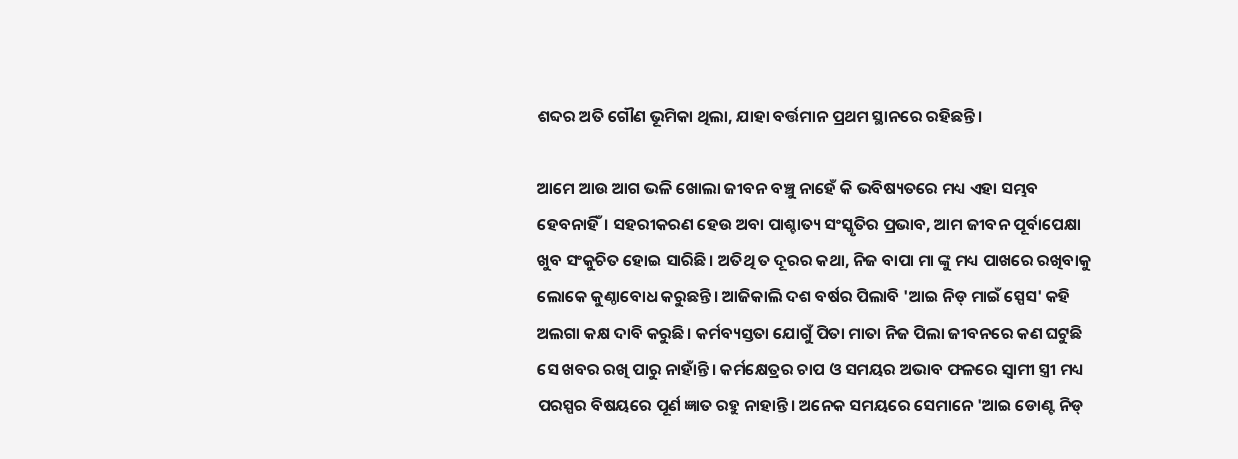ଶବ୍ଦର ଅତି ଗୌଣ ଭୂମିକା ଥିଲା, ଯାହା ବର୍ତ୍ତମାନ ପ୍ରଥମ ସ୍ଥାନରେ ରହିଛନ୍ତି।

ଆମେ ଆଉ ଆଗ ଭଳି ଖୋଲା ଜୀବନ ବଞ୍ଚୁ ନାହେଁ କି ଭବିଷ୍ୟତରେ ମଧ୍ୟ ଏହା ସମ୍ଭବ ହେବନାହିଁ। ସହରୀକରଣ ହେଉ ଅବା ପାଶ୍ଚାତ୍ୟ ସଂସ୍କୃତିର ପ୍ରଭାବ, ଆମ ଜୀବନ ପୂର୍ବାପେକ୍ଷା ଖୁବ ସଂକୁଚିତ ହୋଇ ସାରିଛି। ଅତିଥି ତ ଦୂରର କଥା, ନିଜ ବାପା ମା ଙ୍କୁ ମଧ୍ୟ ପାଖରେ ରଖିବାକୁ ଲୋକେ କୁଣ୍ଠାବୋଧ କରୁଛନ୍ତି। ଆଜିକାଲି ଦଶ ବର୍ଷର ପିଲାବି 'ଆଇ ନିଡ୍ ମାଇଁ ସ୍ପେସ' କହି ଅଲଗା କକ୍ଷ ଦାବି କରୁଛି। କର୍ମବ୍ୟସ୍ତତା ଯୋଗୁଁ ପିତା ମାତା ନିଜ ପିଲା ଜୀବନରେ କଣ ଘଟୁଛି ସେ ଖବର ରଖି ପାରୁ ନାହାଁନ୍ତି। କର୍ମକ୍ଷେତ୍ରର ଚାପ ଓ ସମୟର ଅଭାବ ଫଳରେ ସ୍ୱାମୀ ସ୍ତ୍ରୀ ମଧ୍ୟ ପରସ୍ପର ବିଷୟରେ ପୂର୍ଣ ଜ୍ଞାତ ରହୁ ନାହାନ୍ତି। ଅନେକ ସମୟରେ ସେମାନେ 'ଆଇ ଡୋଣ୍ଟ ନିଡ୍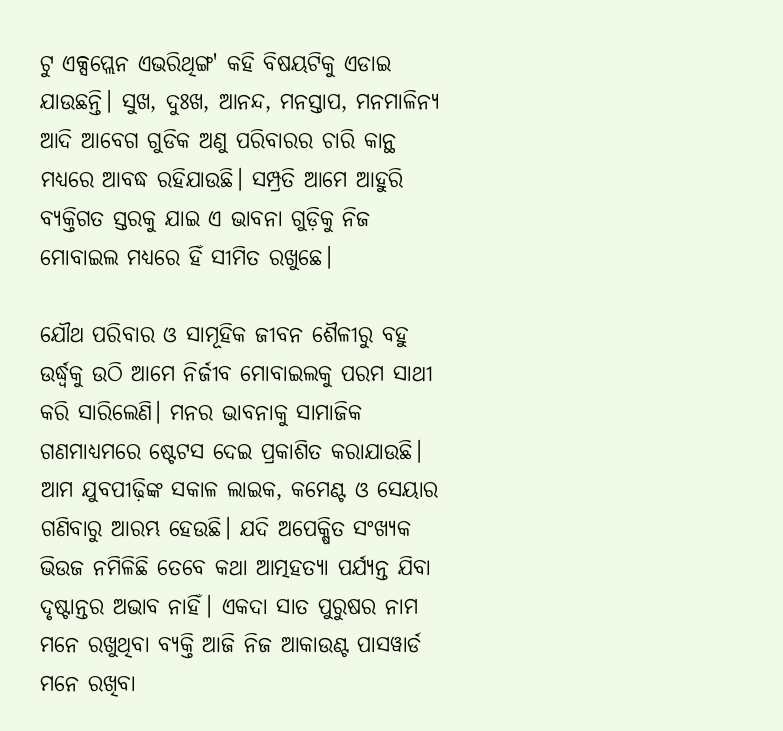ଟୁ ଏକ୍ସପ୍ଲେନ ଏଭରିଥିଙ୍ଗ' କହି ବିଷୟଟିକୁ ଏଡାଇ ଯାଉଛନ୍ତି। ସୁଖ, ଦୁଃଖ, ଆନନ୍ଦ, ମନସ୍ତାପ, ମନମାଳିନ୍ୟ ଆଦି ଆବେଗ ଗୁଡିକ ଅଣୁ ପରିବାରର ଚାରି କାନ୍ଥ ମଧ୍ୟରେ ଆବଦ୍ଧ ରହିଯାଉଛି। ସମ୍ପ୍ରତି ଆମେ ଆହୁରି ବ୍ୟକ୍ତିଗତ ସ୍ତରକୁ ଯାଇ ଏ ଭାବନା ଗୁଡ଼ିକୁ ନିଜ ମୋବାଇଲ ମଧ୍ୟରେ ହିଁ ସୀମିତ ରଖୁଛେ।

ଯୌଥ ପରିବାର ଓ ସାମୂହିକ ଜୀବନ ଶୈଳୀରୁ ବହୁ ଉର୍ଦ୍ଧ୍ବକୁ ଉଠି ଆମେ ନିର୍ଜୀବ ମୋବାଇଲକୁ ପରମ ସାଥୀ କରି ସାରିଲେଣି। ମନର ଭାବନାକୁ ସାମାଜିକ ଗଣମାଧ୍ୟମରେ ଷ୍ଟେଟସ ଦେଇ ପ୍ରକାଶିତ କରାଯାଉଛି। ଆମ ଯୁବପୀଢ଼ିଙ୍କ ସକାଳ ଲାଇକ, କମେଣ୍ଟ ଓ ସେୟାର ଗଣିବାରୁ ଆରମ୍ଭ ହେଉଛି। ଯଦି ଅପେକ୍ଷିତ ସଂଖ୍ୟକ ଭିଉଜ ନମିଳିଛି ତେବେ କଥା ଆତ୍ମହତ୍ୟା ପର୍ଯ୍ୟନ୍ତ ଯିବା ଦୃଷ୍ଟାନ୍ତର ଅଭାବ ନାହିଁ। ଏକଦା ସାତ ପୁରୁଷର ନାମ ମନେ ରଖୁଥିବା ବ୍ୟକ୍ତି ଆଜି ନିଜ ଆକାଉଣ୍ଟ ପାସୱାର୍ଡ ମନେ ରଖିବା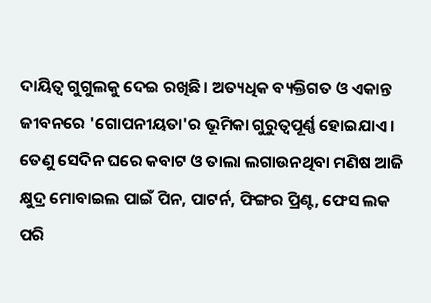ଦାୟିତ୍ୱ ଗୁଗୁଲକୁ ଦେଇ ରଖିଛି। ଅତ୍ୟଧିକ ବ୍ୟକ୍ତିଗତ ଓ ଏକାନ୍ତ ଜୀବନରେ 'ଗୋପନୀୟତା'ର ଭୂମିକା ଗୁରୁତ୍ବପୂର୍ଣ୍ଣ ହୋଇଯାଏ। ତେଣୁ ସେଦିନ ଘରେ କବାଟ ଓ ତାଲା ଲଗାଉନଥିବା ମଣିଷ ଆଜି କ୍ଷୁଦ୍ର ମୋବାଇଲ ପାଇଁ ପିନ, ପାଟର୍ନ, ଫିଙ୍ଗର ପ୍ରିଣ୍ଟ, ଫେସ ଲକ ପରି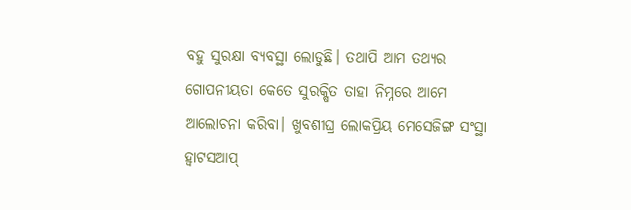ବହୁ ସୁରକ୍ଷା ବ୍ୟବସ୍ଥା ଲୋଡୁଛି। ତଥାପି ଆମ ତଥ୍ୟର ଗୋପନୀୟତା କେତେ ସୁରକ୍ଷିତ ତାହା ନିମ୍ନରେ ଆମେ ଆଲୋଚନା କରିବା। ଖୁବଶୀଘ୍ର ଲୋକପ୍ରିୟ ମେସେଜିଙ୍ଗ ସଂସ୍ଥା ହ୍ଵାଟସଆପ୍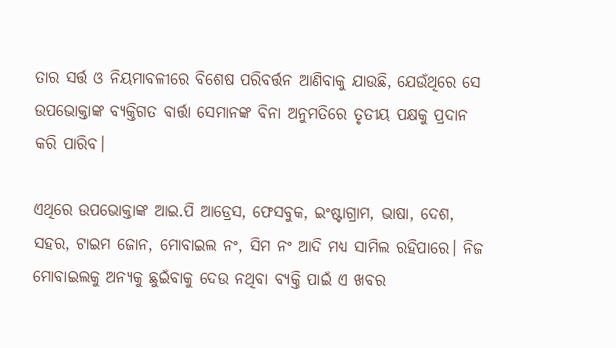ତାର ସର୍ତ୍ତ ଓ ନିୟମାବଳୀରେ ବିଶେଷ ପରିବର୍ତ୍ତନ ଆଣିବାକୁ ଯାଉଛି, ଯେଉଁଥିରେ ସେ ଉପଭୋକ୍ତାଙ୍କ ବ୍ୟକ୍ତିଗତ ବାର୍ତ୍ତା ସେମାନଙ୍କ ବିନା ଅନୁମତିରେ ତୃତୀୟ ପକ୍ଷକୁ ପ୍ରଦାନ କରି ପାରିବ।

ଏଥିରେ ଉପଭୋକ୍ତାଙ୍କ ଆଇ.ପି ଆଡ୍ରେସ, ଫେସବୁକ, ଇଂଷ୍ଟାଗ୍ରାମ, ଭାଷା, ଦେଶ, ସହର, ଟାଇମ ଜୋନ, ମୋବାଇଲ ନଂ, ସିମ ନଂ ଆଦି ମଧ୍ୟ ସାମିଲ ରହିପାରେ। ନିଜ ମୋବାଇଲକୁ ଅନ୍ୟକୁ ଛୁଇଁବାକୁ ଦେଉ ନଥିବା ବ୍ୟକ୍ତି ପାଇଁ ଏ ଖବର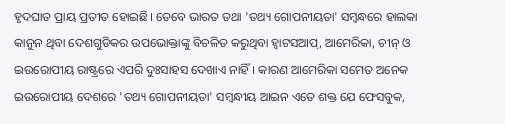ହୃଦଘାତ ପ୍ରାୟ ପ୍ରତୀତ ହୋଇଛି। ତେବେ ଭାରତ ତଥା 'ତଥ୍ୟ ଗୋପନୀୟତା' ସମ୍ବନ୍ଧରେ ହାଲକା କାନୁନ ଥିବା ଦେଶଗୁଡିକର ଉପଭୋକ୍ତାଙ୍କୁ ବିଚଳିତ କରୁଥିବା ହ୍ଵାଟସଆପ୍, ଆମେରିକା, ଚୀନ୍ ଓ ଇଉରୋପୀୟ ରାଷ୍ଟ୍ରରେ ଏପରି ଦୁଃସାହସ ଦେଖାଏ ନାହିଁ। କାରଣ ଆମେରିକା ସମେତ ଅନେକ ଇଉରୋପୀୟ ଦେଶରେ 'ତଥ୍ୟ ଗୋପନୀୟତା' ସମ୍ବନ୍ଧୀୟ ଆଇନ ଏତେ ଶକ୍ତ ଯେ ଫେସବୁକ,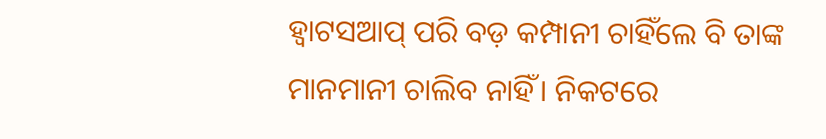ହ୍ଵାଟସଆପ୍ ପରି ବଡ଼ କମ୍ପାନୀ ଚାହିଁଲେ ବି ତାଙ୍କ ମାନମାନୀ ଚାଲିବ ନାହିଁ। ନିକଟରେ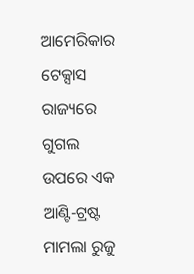ଆମେରିକାର ଟେକ୍ସାସ ରାଜ୍ୟରେ ଗୁଗଲ ଉପରେ ଏକ ଆଣ୍ଟି-ଟ୍ରଷ୍ଟ ମାମଲା ରୁଜୁ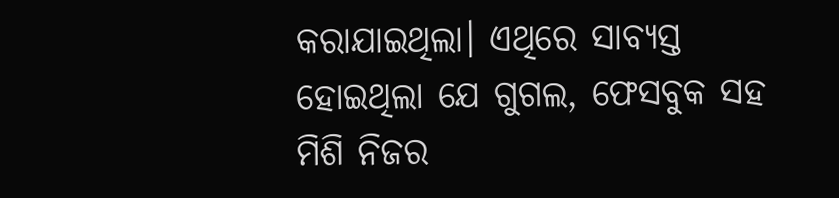କରାଯାଇଥିଲା। ଏଥିରେ ସାବ୍ୟସ୍ତ ହୋଇଥିଲା ଯେ ଗୁଗଲ, ଫେସବୁକ ସହ ମିଶି ନିଜର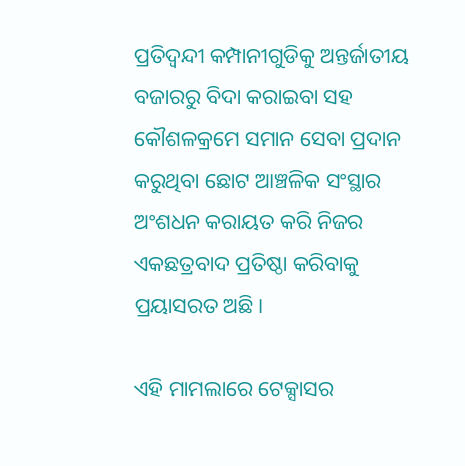ପ୍ରତିଦ୍ୱନ୍ଦୀ କମ୍ପାନୀଗୁଡିକୁ ଅନ୍ତର୍ଜାତୀୟ ବଜାରରୁ ବିଦା କରାଇବା ସହ କୌଶଳକ୍ରମେ ସମାନ ସେବା ପ୍ରଦାନ କରୁଥିବା ଛୋଟ ଆଞ୍ଚଳିକ ସଂସ୍ଥାର ଅଂଶଧନ କରାୟତ କରି ନିଜର ଏକଛତ୍ରବାଦ ପ୍ରତିଷ୍ଠା କରିବାକୁ ପ୍ରୟାସରତ ଅଛି।

ଏହି ମାମଲାରେ ଟେକ୍ସାସର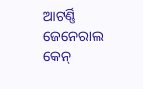ଆଟର୍ଣ୍ଣି ଜେନେରାଲ କେନ୍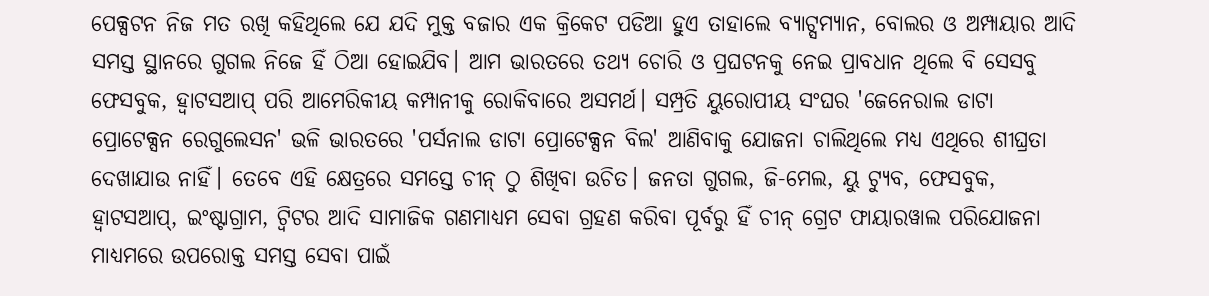ପେକ୍ସଟନ ନିଜ ମତ ରଖି କହିଥିଲେ ଯେ ଯଦି ମୁକ୍ତ ବଜାର ଏକ କ୍ରିକେଟ ପଡିଆ ହୁଏ ତାହାଲେ ବ୍ୟାଟ୍ସମ୍ୟାନ, ବୋଲର ଓ ଅମ୍ପାୟାର ଆଦି ସମସ୍ତ ସ୍ଥାନରେ ଗୁଗଲ ନିଜେ ହିଁ ଠିଆ ହୋଇଯିବ। ଆମ ଭାରତରେ ତଥ୍ୟ ଚୋରି ଓ ପ୍ରଘଟନକୁ ନେଇ ପ୍ରାବଧାନ ଥିଲେ ବି ସେସବୁ ଫେସବୁକ, ହ୍ଵାଟସଆପ୍ ପରି ଆମେରିକୀୟ କମ୍ପାନୀକୁ ରୋକିବାରେ ଅସମର୍ଥ। ସମ୍ପ୍ରତି ୟୁରୋପୀୟ ସଂଘର 'ଜେନେରାଲ ଡାଟା ପ୍ରୋଟେକ୍ସନ ରେଗୁଲେସନ' ଭଳି ଭାରତରେ 'ପର୍ସନାଲ ଡାଟା ପ୍ରୋଟେକ୍ସନ ବିଲ' ଆଣିବାକୁ ଯୋଜନା ଚାଲିଥିଲେ ମଧ୍ୟ ଏଥିରେ ଶୀଘ୍ରତା ଦେଖାଯାଉ ନାହିଁ। ତେବେ ଏହି କ୍ଷେତ୍ରରେ ସମସ୍ତେ ଚୀନ୍ ଠୁ ଶିଖିବା ଉଚିତ। ଜନତା ଗୁଗଲ, ଜି-ମେଲ, ୟୁ ଟ୍ୟୁବ, ଫେସବୁକ, ହ୍ଵାଟସଆପ୍, ଇଂଷ୍ଟାଗ୍ରାମ, ଟ୍ୱିଟର ଆଦି ସାମାଜିକ ଗଣମାଧ୍ୟମ ସେବା ଗ୍ରହଣ କରିବା ପୂର୍ବରୁ ହିଁ ଚୀନ୍ ଗ୍ରେଟ ଫାୟାରୱାଲ ପରିଯୋଜନା ମାଧ୍ୟମରେ ଉପରୋକ୍ତ ସମସ୍ତ ସେବା ପାଇଁ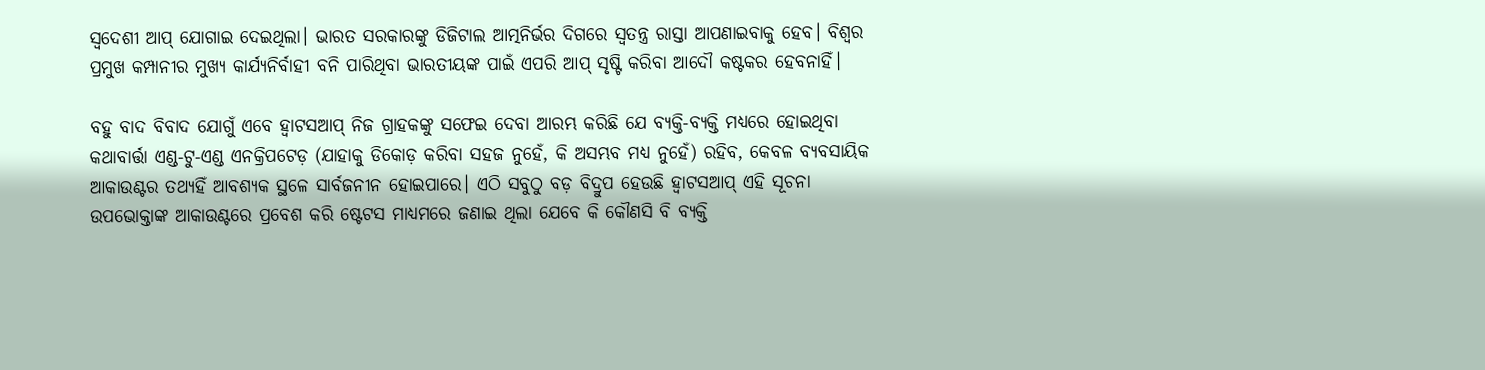ସ୍ୱଦେଶୀ ଆପ୍ ଯୋଗାଇ ଦେଇଥିଲା। ଭାରତ ସରକାରଙ୍କୁ ଡିଜିଟାଲ ଆତ୍ମନିର୍ଭର ଦିଗରେ ସ୍ୱତନ୍ତ୍ର ରାସ୍ତା ଆପଣାଇବାକୁ ହେବ। ବିଶ୍ୱର ପ୍ରମୁଖ କମ୍ପାନୀର ମୁଖ୍ୟ କାର୍ଯ୍ୟନିର୍ବାହୀ ବନି ପାରିଥିବା ଭାରତୀୟଙ୍କ ପାଇଁ ଏପରି ଆପ୍ ସୃଷ୍ଟି କରିବା ଆଦୌ କଷ୍ଟକର ହେବନାହିଁ।

ବହୁ ବାଦ ବିବାଦ ଯୋଗୁଁ ଏବେ ହ୍ଵାଟସଆପ୍ ନିଜ ଗ୍ରାହକଙ୍କୁ ସଫେଇ ଦେବା ଆରମ୍ଭ କରିଛି ଯେ ବ୍ୟକ୍ତି-ବ୍ୟକ୍ତି ମଧ୍ୟରେ ହୋଇଥିବା କଥାବାର୍ତ୍ତା ଏଣ୍ଡ-ଟୁ-ଏଣ୍ଡ ଏନକ୍ରିପଟେଡ଼ (ଯାହାକୁ ଡିକୋଡ଼ କରିବା ସହଜ ନୁହେଁ, କି ଅସମ୍ଭବ ମଧ୍ୟ ନୁହେଁ) ରହିବ, କେବଳ ବ୍ୟବସାୟିକ ଆକାଉଣ୍ଟର ତଥ୍ୟହିଁ ଆବଶ୍ୟକ ସ୍ଥଳେ ସାର୍ବଜନୀନ ହୋଇପାରେ। ଏଠି ସବୁଠୁ ବଡ଼ ବିଦ୍ରୁପ ହେଉଛି ହ୍ଵାଟସଆପ୍ ଏହି ସୂଚନା ଉପଭୋକ୍ତାଙ୍କ ଆକାଉଣ୍ଟରେ ପ୍ରବେଶ କରି ଷ୍ଟେଟସ ମାଧ୍ୟମରେ ଜଣାଇ ଥିଲା ଯେବେ କି କୌଣସି ବି ବ୍ୟକ୍ତି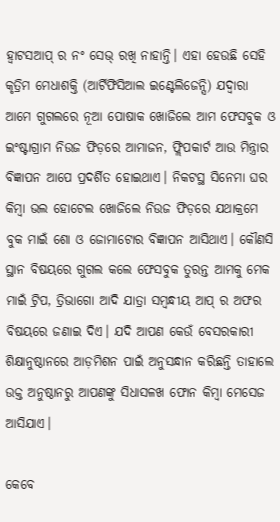ହ୍ଵାଟସଆପ୍ ର ନଂ ସେଭ୍ ରଖି ନାହାନ୍ତି। ଏହା ହେଉଛି ସେହି କୃତ୍ରିମ ମେଧାଶକ୍ତି (ଆର୍ଟିଫିସିଆଲ ଇଣ୍ଟେଲିଜେନ୍ସି) ଯଦ୍ବାରା ଆମେ ଗୁଗଲରେ ନୂଆ ପୋଷାକ ଖୋଜିଲେ ଆମ ଫେସବୁକ ଓ ଇଂଷ୍ଟାଗ୍ରାମ ନିଉଜ ଫିଡ଼ରେ ଆମାଜନ, ଫ୍ଲିପକାର୍ଟ ଆଉ ମିନ୍ତ୍ରାର ବିଜ୍ଞାପନ ଆପେ ପ୍ରଦର୍ଶିତ ହୋଇଥାଏ। ନିକଟସ୍ଥ ସିନେମା ଘର କିମ୍ବା ଭଲ ହୋଟେଲ ଖୋଜିଲେ ନିଉଜ ଫିଡ଼ରେ ଯଥାକ୍ରମେ ବୁକ ମାଇଁ ଶୋ ଓ ଜୋମାଟୋର ବିଜ୍ଞାପନ ଆସିଥାଏ। କୌଣସି ସ୍ଥାନ ବିଷୟରେ ଗୁଗଲ କଲେ ଫେସବୁକ ତୁରନ୍ତ ଆମକୁ ମେକ ମାଇଁ ଟ୍ରିପ, ତ୍ରିଭାଗୋ ଆଦି ଯାତ୍ରା ସମ୍ବନ୍ଧୀୟ ଆପ୍ ର ଅଫର ବିଷୟରେ ଜଣାଇ ଦିଏ। ଯଦି ଆପଣ କେଉଁ ବେସରକାରୀ ଶିକ୍ଷାନୁଷ୍ଠାନରେ ଆଡ଼ମିଶନ ପାଇଁ ଅନୁସନ୍ଧାନ କରିଛନ୍ତି ତାହାଲେ ଉକ୍ତ ଅନୁଷ୍ଠାନରୁ ଆପଣଙ୍କୁ ସିଧାସଳଖ ଫୋନ କିମ୍ବା ମେସେଜ ଆସିଯାଏ।

କେବେ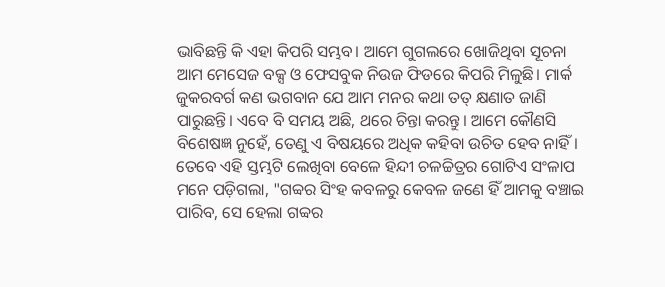ଭାବିଛନ୍ତି କି ଏହା କିପରି ସମ୍ଭବ। ଆମେ ଗୁଗଲରେ ଖୋଜିଥିବା ସୂଚନା ଆମ ମେସେଜ ବକ୍ସ ଓ ଫେସବୁକ ନିଉଜ ଫିଡରେ କିପରି ମିଳୁଛି। ମାର୍କ ଜୁକରବର୍ଗ କଣ ଭଗବାନ ଯେ ଆମ ମନର କଥା ତତ୍ କ୍ଷଣାତ ଜାଣି ପାରୁଛନ୍ତି। ଏବେ ବି ସମୟ ଅଛି, ଥରେ ଚିନ୍ତା କରନ୍ତୁ। ଆମେ କୌଣସି ବିଶେଷଜ୍ଞ ନୁହେଁ, ତେଣୁ ଏ ବିଷୟରେ ଅଧିକ କହିବା ଉଚିତ ହେବ ନାହିଁ। ତେବେ ଏହି ସ୍ତମ୍ଭଟି ଲେଖିବା ବେଳେ ହିନ୍ଦୀ ଚଳଚ୍ଚିତ୍ରର ଗୋଟିଏ ସଂଳାପ ମନେ ପଡ଼ିଗଲା, "ଗବ୍ବର ସିଂହ କବଳରୁ କେବଳ ଜଣେ ହିଁ ଆମକୁ ବଞ୍ଚାଇ ପାରିବ, ସେ ହେଲା ଗବ୍ବର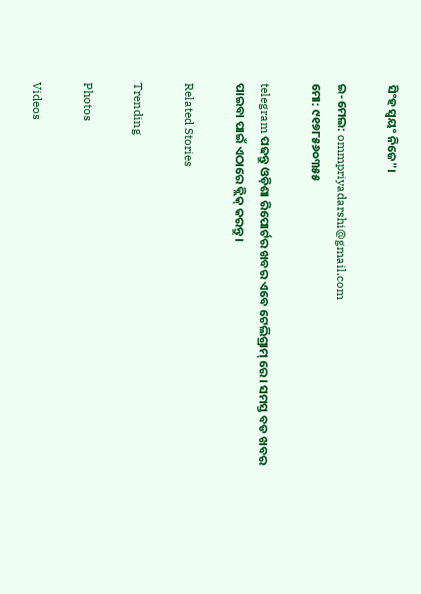ସିଂହ ସ୍ୱୟଂ ନିଜେ"।

ଇ-ମେଲ: ommpriyadarshi@gmail.com
ମୋ: ୯୧୭୮୫୬୦୩୫୫

telegram ପଢନ୍ତୁ ଓଡ଼ିଶା ରିପୋର୍ଟର ଖବର ଏବେ ଟେଲିଗ୍ରାମ୍ ରେ। ସମସ୍ତ ବଡ ଖବର ପାଇବା ପାଇଁ ଏଠାରେ କ୍ଲିକ୍ କରନ୍ତୁ।

Related Stories

Trending

Photos

Videos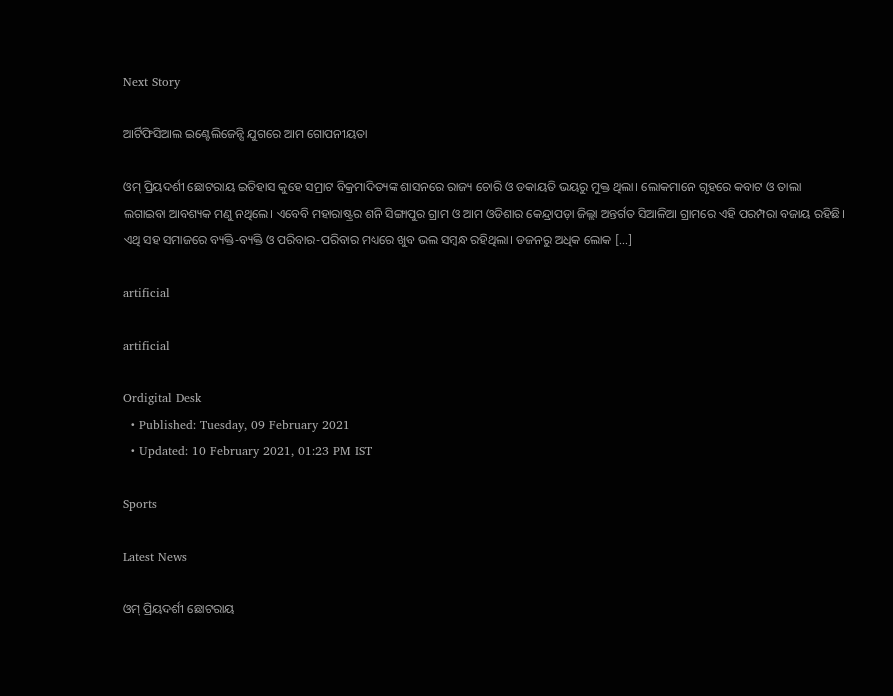Next Story

ଆର୍ଟିଫିସିଆଲ ଇଣ୍ଟେଲିଜେନ୍ସି ଯୁଗରେ ଆମ ଗୋପନୀୟତା

ଓମ୍ ପ୍ରିୟଦର୍ଶୀ ଛୋଟରାୟ ଇତିହାସ କୁହେ ସମ୍ରାଟ ବିକ୍ରମାଦିତ୍ୟଙ୍କ ଶାସନରେ ରାଜ୍ୟ ଚୋରି ଓ ଡକାୟତି ଭୟରୁ ମୁକ୍ତ ଥିଲା। ଲୋକମାନେ ଗୃହରେ କବାଟ ଓ ତାଲା ଲଗାଇବା ଆବଶ୍ୟକ ମଣୁ ନଥିଲେ। ଏବେବି ମହାରାଷ୍ଟ୍ରର ଶନି ସିଙ୍ଗାପୁର ଗ୍ରାମ ଓ ଆମ ଓଡିଶାର କେନ୍ଦ୍ରାପଡ଼ା ଜିଲ୍ଲା ଅନ୍ତର୍ଗତ ସିଆଳିଆ ଗ୍ରାମରେ ଏହି ପରମ୍ପରା ବଜାୟ ରହିଛି। ଏଥି ସହ ସମାଜରେ ବ୍ୟକ୍ତି-ବ୍ୟକ୍ତି ଓ ପରିବାର-ପରିବାର ମଧ୍ୟରେ ଖୁବ ଭଲ ସମ୍ବନ୍ଧ ରହିଥିଲା। ଡଜନରୁ ଅଧିକ ଲୋକ […]

artificial

artificial

Ordigital Desk
  • Published: Tuesday, 09 February 2021
  • Updated: 10 February 2021, 01:23 PM IST

Sports

Latest News

ଓମ୍ ପ୍ରିୟଦର୍ଶୀ ଛୋଟରାୟ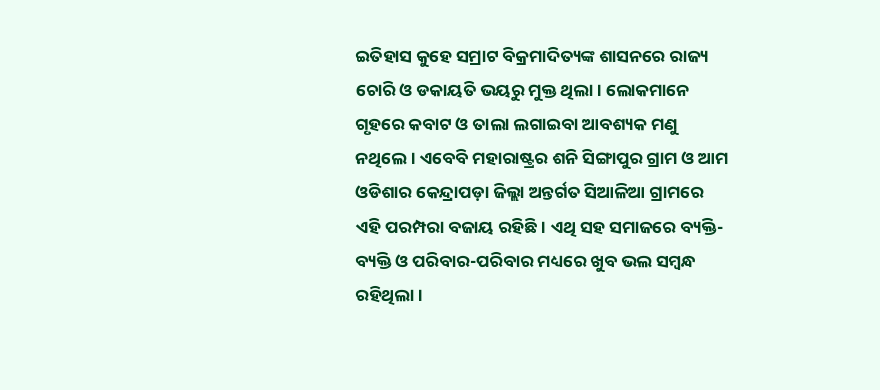ଇତିହାସ କୁହେ ସମ୍ରାଟ ବିକ୍ରମାଦିତ୍ୟଙ୍କ ଶାସନରେ ରାଜ୍ୟ ଚୋରି ଓ ଡକାୟତି ଭୟରୁ ମୁକ୍ତ ଥିଲା। ଲୋକମାନେ ଗୃହରେ କବାଟ ଓ ତାଲା ଲଗାଇବା ଆବଶ୍ୟକ ମଣୁ ନଥିଲେ। ଏବେବି ମହାରାଷ୍ଟ୍ରର ଶନି ସିଙ୍ଗାପୁର ଗ୍ରାମ ଓ ଆମ ଓଡିଶାର କେନ୍ଦ୍ରାପଡ଼ା ଜିଲ୍ଲା ଅନ୍ତର୍ଗତ ସିଆଳିଆ ଗ୍ରାମରେ ଏହି ପରମ୍ପରା ବଜାୟ ରହିଛି। ଏଥି ସହ ସମାଜରେ ବ୍ୟକ୍ତି-ବ୍ୟକ୍ତି ଓ ପରିବାର-ପରିବାର ମଧ୍ୟରେ ଖୁବ ଭଲ ସମ୍ବନ୍ଧ ରହିଥିଲା।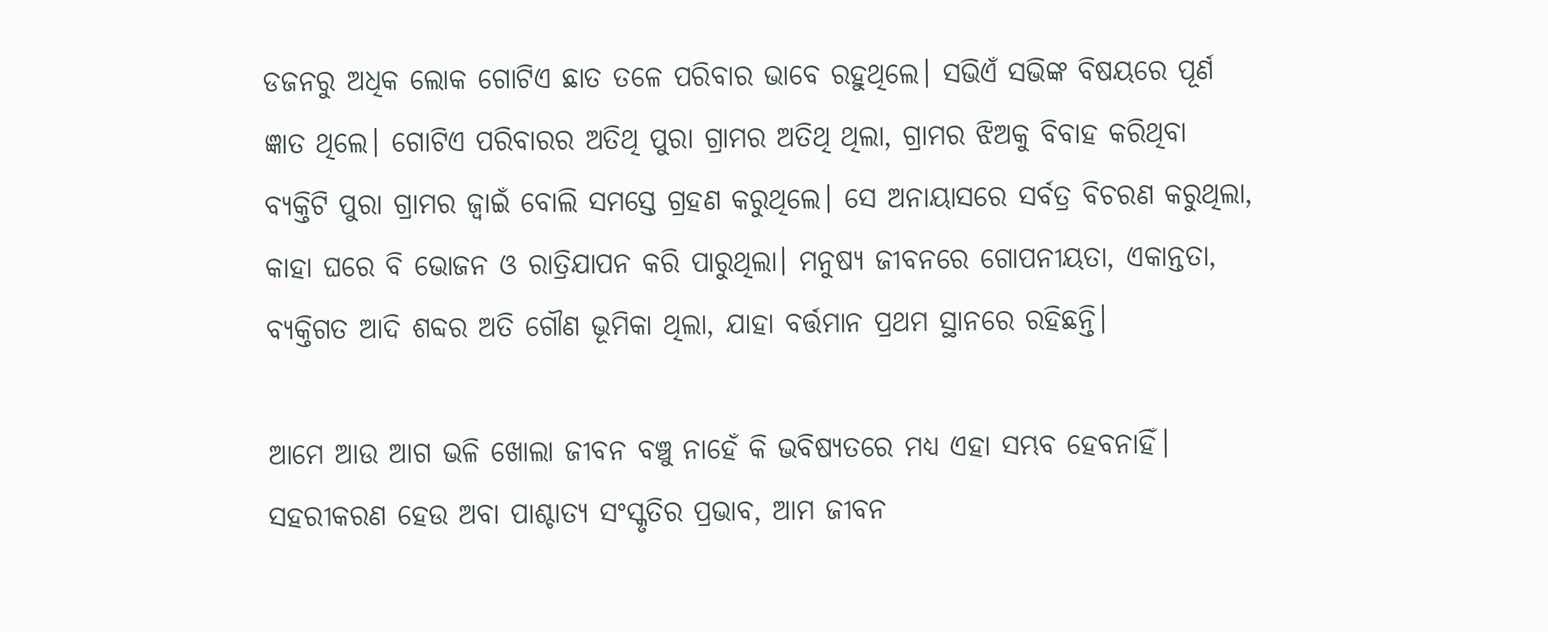ଡଜନରୁ ଅଧିକ ଲୋକ ଗୋଟିଏ ଛାତ ତଳେ ପରିବାର ଭାବେ ରହୁଥିଲେ। ସଭିଏଁ ସଭିଙ୍କ ବିଷୟରେ ପୂର୍ଣ ଜ୍ଞାତ ଥିଲେ। ଗୋଟିଏ ପରିବାରର ଅତିଥି ପୁରା ଗ୍ରାମର ଅତିଥି ଥିଲା, ଗ୍ରାମର ଝିଅକୁ ବିବାହ କରିଥିବା ବ୍ୟକ୍ତିଟି ପୁରା ଗ୍ରାମର ଜ୍ବାଇଁ ବୋଲି ସମସ୍ତେ ଗ୍ରହଣ କରୁଥିଲେ। ସେ ଅନାୟାସରେ ସର୍ବତ୍ର ବିଚରଣ କରୁଥିଲା, କାହା ଘରେ ବି ଭୋଜନ ଓ ରାତ୍ରିଯାପନ କରି ପାରୁଥିଲା। ମନୁଷ୍ୟ ଜୀବନରେ ଗୋପନୀୟତା, ଏକାନ୍ତତା, ବ୍ୟକ୍ତିଗତ ଆଦି ଶବ୍ଦର ଅତି ଗୌଣ ଭୂମିକା ଥିଲା, ଯାହା ବର୍ତ୍ତମାନ ପ୍ରଥମ ସ୍ଥାନରେ ରହିଛନ୍ତି।

ଆମେ ଆଉ ଆଗ ଭଳି ଖୋଲା ଜୀବନ ବଞ୍ଚୁ ନାହେଁ କି ଭବିଷ୍ୟତରେ ମଧ୍ୟ ଏହା ସମ୍ଭବ ହେବନାହିଁ। ସହରୀକରଣ ହେଉ ଅବା ପାଶ୍ଚାତ୍ୟ ସଂସ୍କୃତିର ପ୍ରଭାବ, ଆମ ଜୀବନ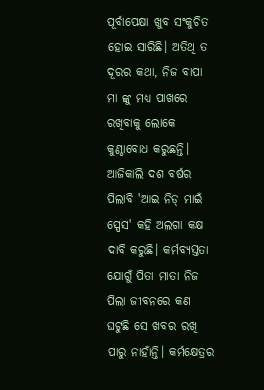ପୂର୍ବାପେକ୍ଷା ଖୁବ ସଂକୁଚିତ ହୋଇ ସାରିଛି। ଅତିଥି ତ ଦୂରର କଥା, ନିଜ ବାପା ମା ଙ୍କୁ ମଧ୍ୟ ପାଖରେ ରଖିବାକୁ ଲୋକେ କୁଣ୍ଠାବୋଧ କରୁଛନ୍ତି। ଆଜିକାଲି ଦଶ ବର୍ଷର ପିଲାବି 'ଆଇ ନିଡ୍ ମାଇଁ ସ୍ପେସ' କହି ଅଲଗା କକ୍ଷ ଦାବି କରୁଛି। କର୍ମବ୍ୟସ୍ତତା ଯୋଗୁଁ ପିତା ମାତା ନିଜ ପିଲା ଜୀବନରେ କଣ ଘଟୁଛି ସେ ଖବର ରଖି ପାରୁ ନାହାଁନ୍ତି। କର୍ମକ୍ଷେତ୍ରର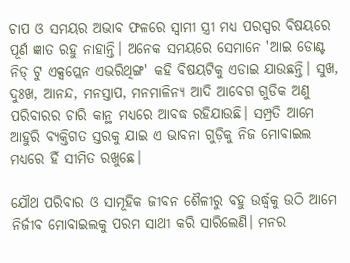ଚାପ ଓ ସମୟର ଅଭାବ ଫଳରେ ସ୍ୱାମୀ ସ୍ତ୍ରୀ ମଧ୍ୟ ପରସ୍ପର ବିଷୟରେ ପୂର୍ଣ ଜ୍ଞାତ ରହୁ ନାହାନ୍ତି। ଅନେକ ସମୟରେ ସେମାନେ 'ଆଇ ଡୋଣ୍ଟ ନିଡ୍ ଟୁ ଏକ୍ସପ୍ଲେନ ଏଭରିଥିଙ୍ଗ' କହି ବିଷୟଟିକୁ ଏଡାଇ ଯାଉଛନ୍ତି। ସୁଖ, ଦୁଃଖ, ଆନନ୍ଦ, ମନସ୍ତାପ, ମନମାଳିନ୍ୟ ଆଦି ଆବେଗ ଗୁଡିକ ଅଣୁ ପରିବାରର ଚାରି କାନ୍ଥ ମଧ୍ୟରେ ଆବଦ୍ଧ ରହିଯାଉଛି। ସମ୍ପ୍ରତି ଆମେ ଆହୁରି ବ୍ୟକ୍ତିଗତ ସ୍ତରକୁ ଯାଇ ଏ ଭାବନା ଗୁଡ଼ିକୁ ନିଜ ମୋବାଇଲ ମଧ୍ୟରେ ହିଁ ସୀମିତ ରଖୁଛେ।

ଯୌଥ ପରିବାର ଓ ସାମୂହିକ ଜୀବନ ଶୈଳୀରୁ ବହୁ ଉର୍ଦ୍ଧ୍ବକୁ ଉଠି ଆମେ ନିର୍ଜୀବ ମୋବାଇଲକୁ ପରମ ସାଥୀ କରି ସାରିଲେଣି। ମନର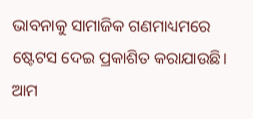ଭାବନାକୁ ସାମାଜିକ ଗଣମାଧ୍ୟମରେ ଷ୍ଟେଟସ ଦେଇ ପ୍ରକାଶିତ କରାଯାଉଛି। ଆମ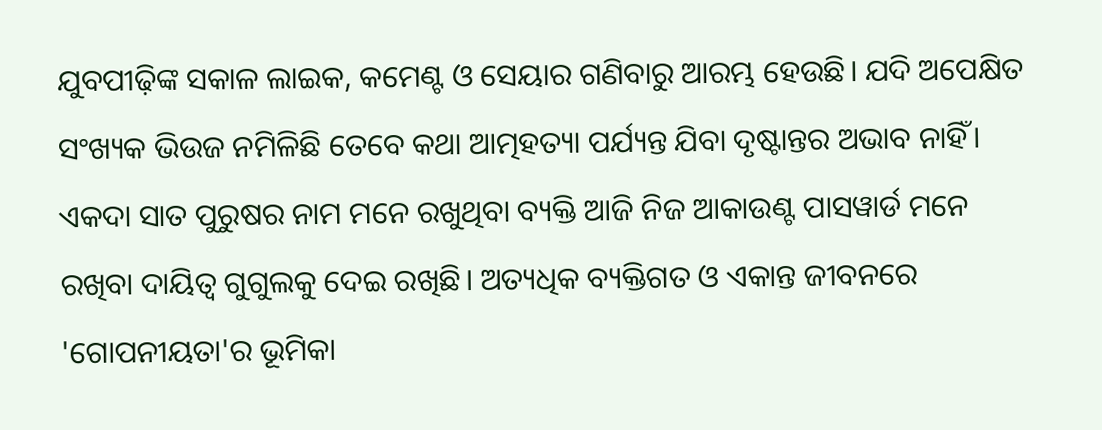ଯୁବପୀଢ଼ିଙ୍କ ସକାଳ ଲାଇକ, କମେଣ୍ଟ ଓ ସେୟାର ଗଣିବାରୁ ଆରମ୍ଭ ହେଉଛି। ଯଦି ଅପେକ୍ଷିତ ସଂଖ୍ୟକ ଭିଉଜ ନମିଳିଛି ତେବେ କଥା ଆତ୍ମହତ୍ୟା ପର୍ଯ୍ୟନ୍ତ ଯିବା ଦୃଷ୍ଟାନ୍ତର ଅଭାବ ନାହିଁ। ଏକଦା ସାତ ପୁରୁଷର ନାମ ମନେ ରଖୁଥିବା ବ୍ୟକ୍ତି ଆଜି ନିଜ ଆକାଉଣ୍ଟ ପାସୱାର୍ଡ ମନେ ରଖିବା ଦାୟିତ୍ୱ ଗୁଗୁଲକୁ ଦେଇ ରଖିଛି। ଅତ୍ୟଧିକ ବ୍ୟକ୍ତିଗତ ଓ ଏକାନ୍ତ ଜୀବନରେ 'ଗୋପନୀୟତା'ର ଭୂମିକା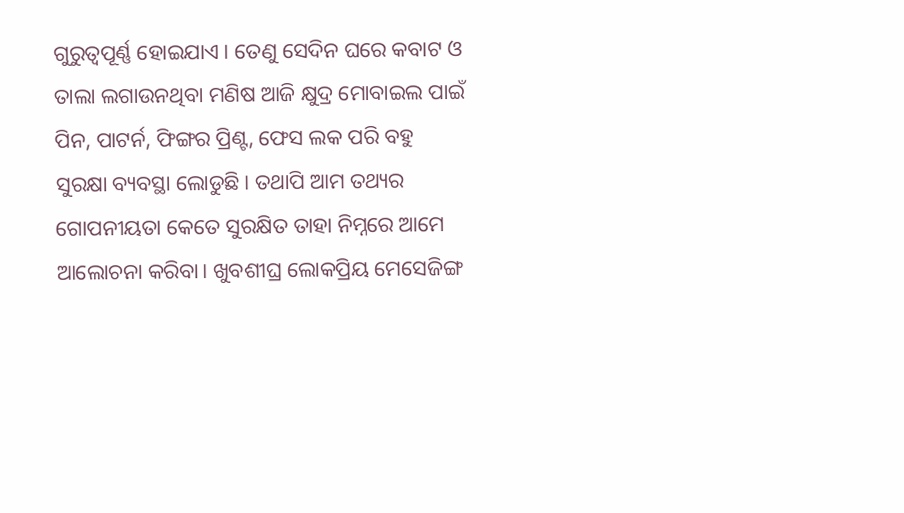ଗୁରୁତ୍ବପୂର୍ଣ୍ଣ ହୋଇଯାଏ। ତେଣୁ ସେଦିନ ଘରେ କବାଟ ଓ ତାଲା ଲଗାଉନଥିବା ମଣିଷ ଆଜି କ୍ଷୁଦ୍ର ମୋବାଇଲ ପାଇଁ ପିନ, ପାଟର୍ନ, ଫିଙ୍ଗର ପ୍ରିଣ୍ଟ, ଫେସ ଲକ ପରି ବହୁ ସୁରକ୍ଷା ବ୍ୟବସ୍ଥା ଲୋଡୁଛି। ତଥାପି ଆମ ତଥ୍ୟର ଗୋପନୀୟତା କେତେ ସୁରକ୍ଷିତ ତାହା ନିମ୍ନରେ ଆମେ ଆଲୋଚନା କରିବା। ଖୁବଶୀଘ୍ର ଲୋକପ୍ରିୟ ମେସେଜିଙ୍ଗ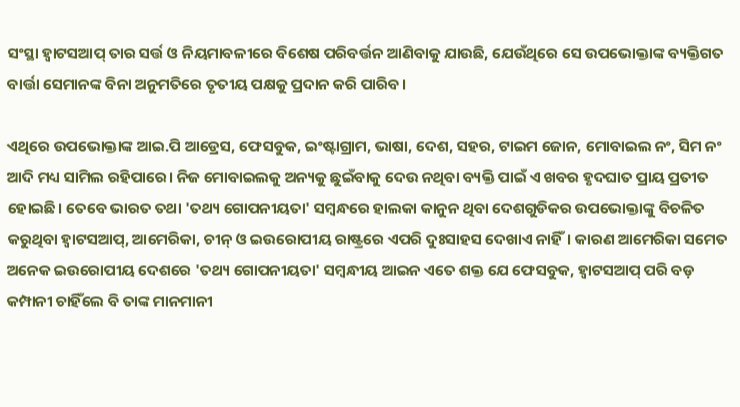ସଂସ୍ଥା ହ୍ଵାଟସଆପ୍ ତାର ସର୍ତ୍ତ ଓ ନିୟମାବଳୀରେ ବିଶେଷ ପରିବର୍ତ୍ତନ ଆଣିବାକୁ ଯାଉଛି, ଯେଉଁଥିରେ ସେ ଉପଭୋକ୍ତାଙ୍କ ବ୍ୟକ୍ତିଗତ ବାର୍ତ୍ତା ସେମାନଙ୍କ ବିନା ଅନୁମତିରେ ତୃତୀୟ ପକ୍ଷକୁ ପ୍ରଦାନ କରି ପାରିବ।

ଏଥିରେ ଉପଭୋକ୍ତାଙ୍କ ଆଇ.ପି ଆଡ୍ରେସ, ଫେସବୁକ, ଇଂଷ୍ଟାଗ୍ରାମ, ଭାଷା, ଦେଶ, ସହର, ଟାଇମ ଜୋନ, ମୋବାଇଲ ନଂ, ସିମ ନଂ ଆଦି ମଧ୍ୟ ସାମିଲ ରହିପାରେ। ନିଜ ମୋବାଇଲକୁ ଅନ୍ୟକୁ ଛୁଇଁବାକୁ ଦେଉ ନଥିବା ବ୍ୟକ୍ତି ପାଇଁ ଏ ଖବର ହୃଦଘାତ ପ୍ରାୟ ପ୍ରତୀତ ହୋଇଛି। ତେବେ ଭାରତ ତଥା 'ତଥ୍ୟ ଗୋପନୀୟତା' ସମ୍ବନ୍ଧରେ ହାଲକା କାନୁନ ଥିବା ଦେଶଗୁଡିକର ଉପଭୋକ୍ତାଙ୍କୁ ବିଚଳିତ କରୁଥିବା ହ୍ଵାଟସଆପ୍, ଆମେରିକା, ଚୀନ୍ ଓ ଇଉରୋପୀୟ ରାଷ୍ଟ୍ରରେ ଏପରି ଦୁଃସାହସ ଦେଖାଏ ନାହିଁ। କାରଣ ଆମେରିକା ସମେତ ଅନେକ ଇଉରୋପୀୟ ଦେଶରେ 'ତଥ୍ୟ ଗୋପନୀୟତା' ସମ୍ବନ୍ଧୀୟ ଆଇନ ଏତେ ଶକ୍ତ ଯେ ଫେସବୁକ, ହ୍ଵାଟସଆପ୍ ପରି ବଡ଼ କମ୍ପାନୀ ଚାହିଁଲେ ବି ତାଙ୍କ ମାନମାନୀ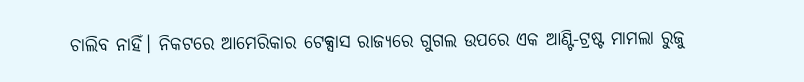ଚାଲିବ ନାହିଁ। ନିକଟରେ ଆମେରିକାର ଟେକ୍ସାସ ରାଜ୍ୟରେ ଗୁଗଲ ଉପରେ ଏକ ଆଣ୍ଟି-ଟ୍ରଷ୍ଟ ମାମଲା ରୁଜୁ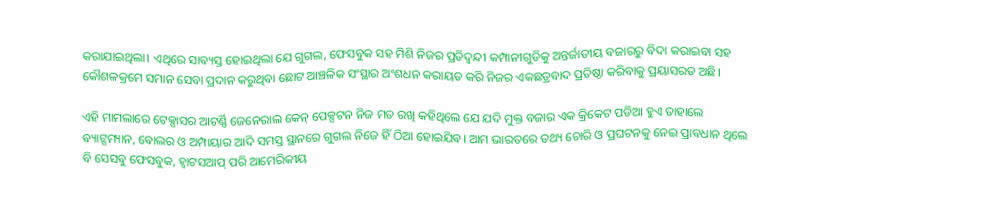କରାଯାଇଥିଲା। ଏଥିରେ ସାବ୍ୟସ୍ତ ହୋଇଥିଲା ଯେ ଗୁଗଲ, ଫେସବୁକ ସହ ମିଶି ନିଜର ପ୍ରତିଦ୍ୱନ୍ଦୀ କମ୍ପାନୀଗୁଡିକୁ ଅନ୍ତର୍ଜାତୀୟ ବଜାରରୁ ବିଦା କରାଇବା ସହ କୌଶଳକ୍ରମେ ସମାନ ସେବା ପ୍ରଦାନ କରୁଥିବା ଛୋଟ ଆଞ୍ଚଳିକ ସଂସ୍ଥାର ଅଂଶଧନ କରାୟତ କରି ନିଜର ଏକଛତ୍ରବାଦ ପ୍ରତିଷ୍ଠା କରିବାକୁ ପ୍ରୟାସରତ ଅଛି।

ଏହି ମାମଲାରେ ଟେକ୍ସାସର ଆଟର୍ଣ୍ଣି ଜେନେରାଲ କେନ୍ ପେକ୍ସଟନ ନିଜ ମତ ରଖି କହିଥିଲେ ଯେ ଯଦି ମୁକ୍ତ ବଜାର ଏକ କ୍ରିକେଟ ପଡିଆ ହୁଏ ତାହାଲେ ବ୍ୟାଟ୍ସମ୍ୟାନ, ବୋଲର ଓ ଅମ୍ପାୟାର ଆଦି ସମସ୍ତ ସ୍ଥାନରେ ଗୁଗଲ ନିଜେ ହିଁ ଠିଆ ହୋଇଯିବ। ଆମ ଭାରତରେ ତଥ୍ୟ ଚୋରି ଓ ପ୍ରଘଟନକୁ ନେଇ ପ୍ରାବଧାନ ଥିଲେ ବି ସେସବୁ ଫେସବୁକ, ହ୍ଵାଟସଆପ୍ ପରି ଆମେରିକୀୟ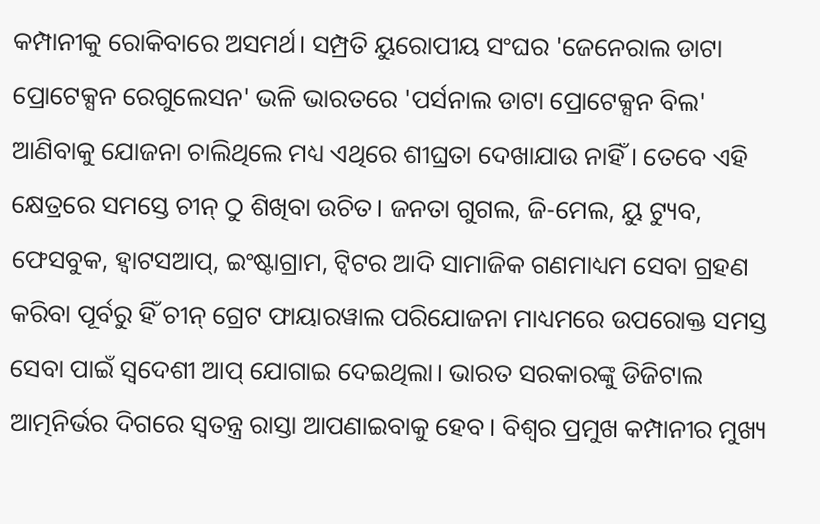କମ୍ପାନୀକୁ ରୋକିବାରେ ଅସମର୍ଥ। ସମ୍ପ୍ରତି ୟୁରୋପୀୟ ସଂଘର 'ଜେନେରାଲ ଡାଟା ପ୍ରୋଟେକ୍ସନ ରେଗୁଲେସନ' ଭଳି ଭାରତରେ 'ପର୍ସନାଲ ଡାଟା ପ୍ରୋଟେକ୍ସନ ବିଲ' ଆଣିବାକୁ ଯୋଜନା ଚାଲିଥିଲେ ମଧ୍ୟ ଏଥିରେ ଶୀଘ୍ରତା ଦେଖାଯାଉ ନାହିଁ। ତେବେ ଏହି କ୍ଷେତ୍ରରେ ସମସ୍ତେ ଚୀନ୍ ଠୁ ଶିଖିବା ଉଚିତ। ଜନତା ଗୁଗଲ, ଜି-ମେଲ, ୟୁ ଟ୍ୟୁବ, ଫେସବୁକ, ହ୍ଵାଟସଆପ୍, ଇଂଷ୍ଟାଗ୍ରାମ, ଟ୍ୱିଟର ଆଦି ସାମାଜିକ ଗଣମାଧ୍ୟମ ସେବା ଗ୍ରହଣ କରିବା ପୂର୍ବରୁ ହିଁ ଚୀନ୍ ଗ୍ରେଟ ଫାୟାରୱାଲ ପରିଯୋଜନା ମାଧ୍ୟମରେ ଉପରୋକ୍ତ ସମସ୍ତ ସେବା ପାଇଁ ସ୍ୱଦେଶୀ ଆପ୍ ଯୋଗାଇ ଦେଇଥିଲା। ଭାରତ ସରକାରଙ୍କୁ ଡିଜିଟାଲ ଆତ୍ମନିର୍ଭର ଦିଗରେ ସ୍ୱତନ୍ତ୍ର ରାସ୍ତା ଆପଣାଇବାକୁ ହେବ। ବିଶ୍ୱର ପ୍ରମୁଖ କମ୍ପାନୀର ମୁଖ୍ୟ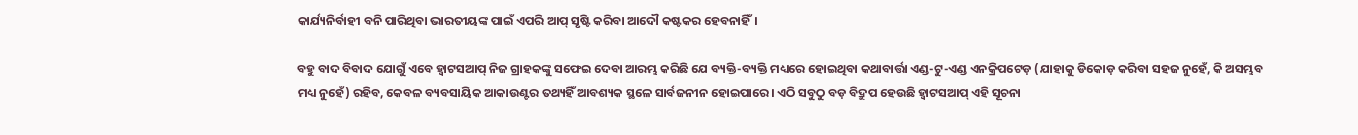କାର୍ଯ୍ୟନିର୍ବାହୀ ବନି ପାରିଥିବା ଭାରତୀୟଙ୍କ ପାଇଁ ଏପରି ଆପ୍ ସୃଷ୍ଟି କରିବା ଆଦୌ କଷ୍ଟକର ହେବନାହିଁ।

ବହୁ ବାଦ ବିବାଦ ଯୋଗୁଁ ଏବେ ହ୍ଵାଟସଆପ୍ ନିଜ ଗ୍ରାହକଙ୍କୁ ସଫେଇ ଦେବା ଆରମ୍ଭ କରିଛି ଯେ ବ୍ୟକ୍ତି-ବ୍ୟକ୍ତି ମଧ୍ୟରେ ହୋଇଥିବା କଥାବାର୍ତ୍ତା ଏଣ୍ଡ-ଟୁ-ଏଣ୍ଡ ଏନକ୍ରିପଟେଡ଼ (ଯାହାକୁ ଡିକୋଡ଼ କରିବା ସହଜ ନୁହେଁ, କି ଅସମ୍ଭବ ମଧ୍ୟ ନୁହେଁ) ରହିବ, କେବଳ ବ୍ୟବସାୟିକ ଆକାଉଣ୍ଟର ତଥ୍ୟହିଁ ଆବଶ୍ୟକ ସ୍ଥଳେ ସାର୍ବଜନୀନ ହୋଇପାରେ। ଏଠି ସବୁଠୁ ବଡ଼ ବିଦ୍ରୁପ ହେଉଛି ହ୍ଵାଟସଆପ୍ ଏହି ସୂଚନା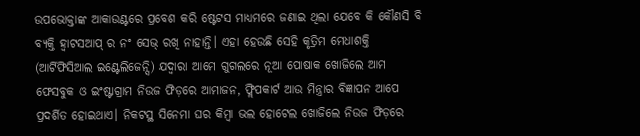ଉପଭୋକ୍ତାଙ୍କ ଆକାଉଣ୍ଟରେ ପ୍ରବେଶ କରି ଷ୍ଟେଟସ ମାଧ୍ୟମରେ ଜଣାଇ ଥିଲା ଯେବେ କି କୌଣସି ବି ବ୍ୟକ୍ତି ହ୍ଵାଟସଆପ୍ ର ନଂ ସେଭ୍ ରଖି ନାହାନ୍ତି। ଏହା ହେଉଛି ସେହି କୃତ୍ରିମ ମେଧାଶକ୍ତି (ଆର୍ଟିଫିସିଆଲ ଇଣ୍ଟେଲିଜେନ୍ସି) ଯଦ୍ବାରା ଆମେ ଗୁଗଲରେ ନୂଆ ପୋଷାକ ଖୋଜିଲେ ଆମ ଫେସବୁକ ଓ ଇଂଷ୍ଟାଗ୍ରାମ ନିଉଜ ଫିଡ଼ରେ ଆମାଜନ, ଫ୍ଲିପକାର୍ଟ ଆଉ ମିନ୍ତ୍ରାର ବିଜ୍ଞାପନ ଆପେ ପ୍ରଦର୍ଶିତ ହୋଇଥାଏ। ନିକଟସ୍ଥ ସିନେମା ଘର କିମ୍ବା ଭଲ ହୋଟେଲ ଖୋଜିଲେ ନିଉଜ ଫିଡ଼ରେ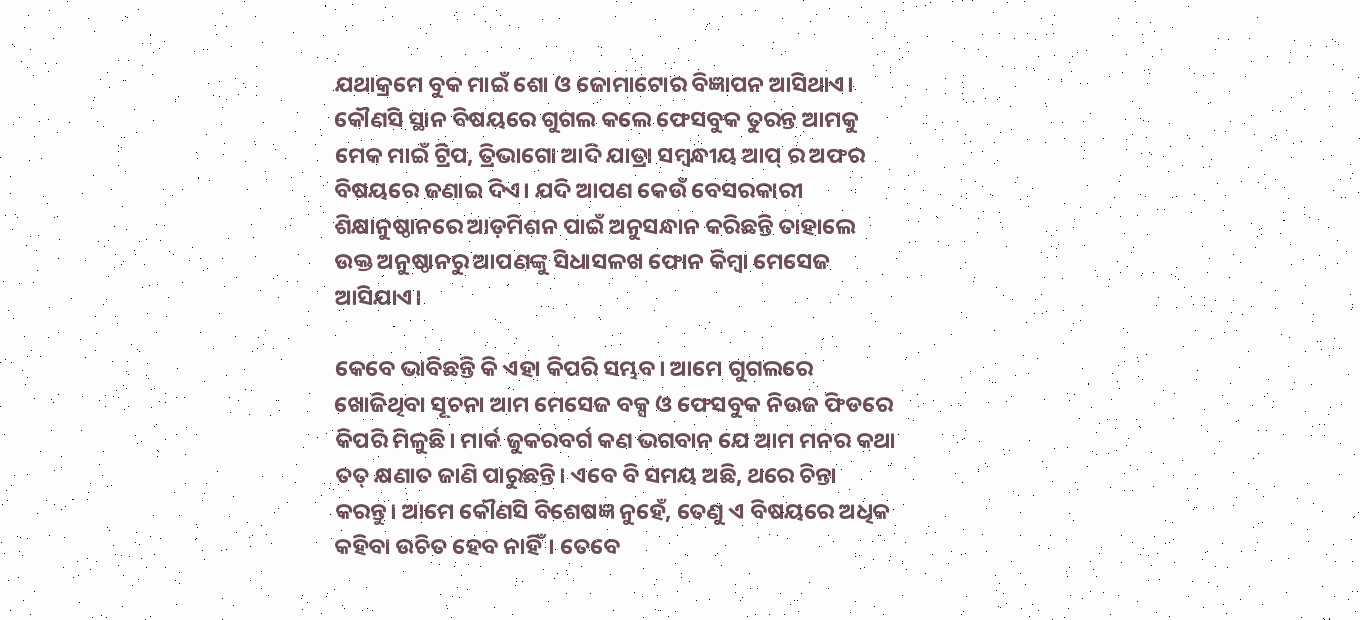ଯଥାକ୍ରମେ ବୁକ ମାଇଁ ଶୋ ଓ ଜୋମାଟୋର ବିଜ୍ଞାପନ ଆସିଥାଏ। କୌଣସି ସ୍ଥାନ ବିଷୟରେ ଗୁଗଲ କଲେ ଫେସବୁକ ତୁରନ୍ତ ଆମକୁ ମେକ ମାଇଁ ଟ୍ରିପ, ତ୍ରିଭାଗୋ ଆଦି ଯାତ୍ରା ସମ୍ବନ୍ଧୀୟ ଆପ୍ ର ଅଫର ବିଷୟରେ ଜଣାଇ ଦିଏ। ଯଦି ଆପଣ କେଉଁ ବେସରକାରୀ ଶିକ୍ଷାନୁଷ୍ଠାନରେ ଆଡ଼ମିଶନ ପାଇଁ ଅନୁସନ୍ଧାନ କରିଛନ୍ତି ତାହାଲେ ଉକ୍ତ ଅନୁଷ୍ଠାନରୁ ଆପଣଙ୍କୁ ସିଧାସଳଖ ଫୋନ କିମ୍ବା ମେସେଜ ଆସିଯାଏ।

କେବେ ଭାବିଛନ୍ତି କି ଏହା କିପରି ସମ୍ଭବ। ଆମେ ଗୁଗଲରେ ଖୋଜିଥିବା ସୂଚନା ଆମ ମେସେଜ ବକ୍ସ ଓ ଫେସବୁକ ନିଉଜ ଫିଡରେ କିପରି ମିଳୁଛି। ମାର୍କ ଜୁକରବର୍ଗ କଣ ଭଗବାନ ଯେ ଆମ ମନର କଥା ତତ୍ କ୍ଷଣାତ ଜାଣି ପାରୁଛନ୍ତି। ଏବେ ବି ସମୟ ଅଛି, ଥରେ ଚିନ୍ତା କରନ୍ତୁ। ଆମେ କୌଣସି ବିଶେଷଜ୍ଞ ନୁହେଁ, ତେଣୁ ଏ ବିଷୟରେ ଅଧିକ କହିବା ଉଚିତ ହେବ ନାହିଁ। ତେବେ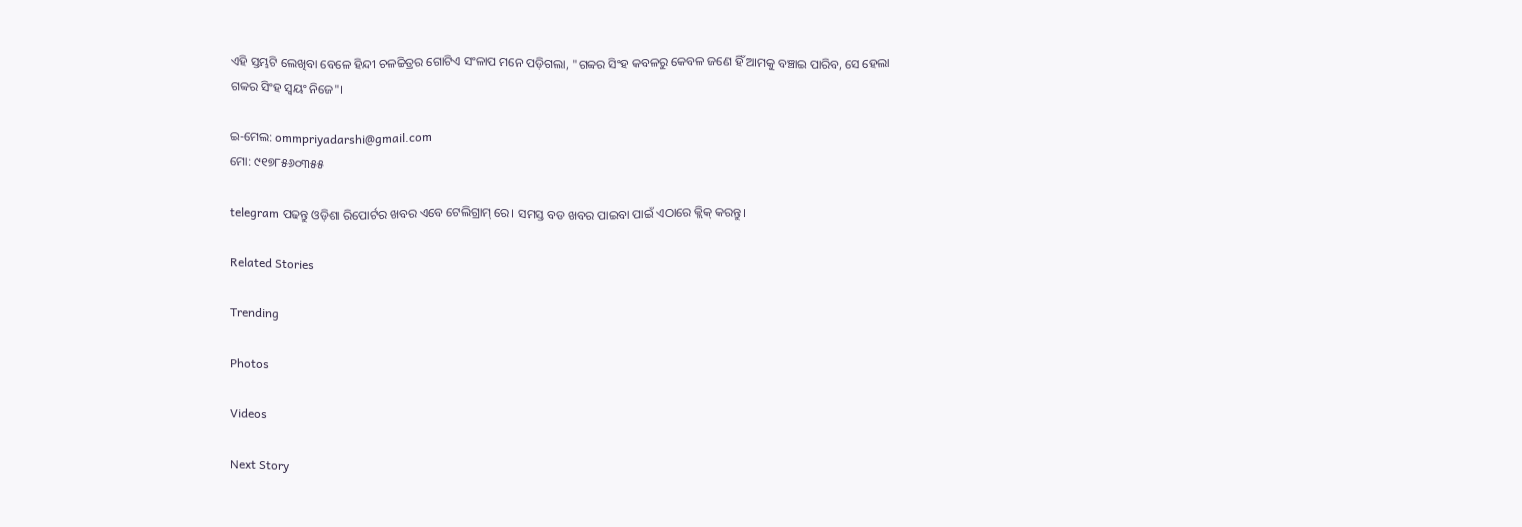ଏହି ସ୍ତମ୍ଭଟି ଲେଖିବା ବେଳେ ହିନ୍ଦୀ ଚଳଚ୍ଚିତ୍ରର ଗୋଟିଏ ସଂଳାପ ମନେ ପଡ଼ିଗଲା, "ଗବ୍ବର ସିଂହ କବଳରୁ କେବଳ ଜଣେ ହିଁ ଆମକୁ ବଞ୍ଚାଇ ପାରିବ, ସେ ହେଲା ଗବ୍ବର ସିଂହ ସ୍ୱୟଂ ନିଜେ"।

ଇ-ମେଲ: ommpriyadarshi@gmail.com
ମୋ: ୯୧୭୮୫୬୦୩୫୫

telegram ପଢନ୍ତୁ ଓଡ଼ିଶା ରିପୋର୍ଟର ଖବର ଏବେ ଟେଲିଗ୍ରାମ୍ ରେ। ସମସ୍ତ ବଡ ଖବର ପାଇବା ପାଇଁ ଏଠାରେ କ୍ଲିକ୍ କରନ୍ତୁ।

Related Stories

Trending

Photos

Videos

Next Story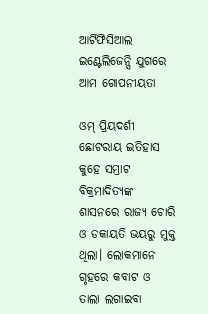ଆର୍ଟିଫିସିଆଲ ଇଣ୍ଟେଲିଜେନ୍ସି ଯୁଗରେ ଆମ ଗୋପନୀୟତା

ଓମ୍ ପ୍ରିୟଦର୍ଶୀ ଛୋଟରାୟ ଇତିହାସ କୁହେ ସମ୍ରାଟ ବିକ୍ରମାଦିତ୍ୟଙ୍କ ଶାସନରେ ରାଜ୍ୟ ଚୋରି ଓ ଡକାୟତି ଭୟରୁ ମୁକ୍ତ ଥିଲା। ଲୋକମାନେ ଗୃହରେ କବାଟ ଓ ତାଲା ଲଗାଇବା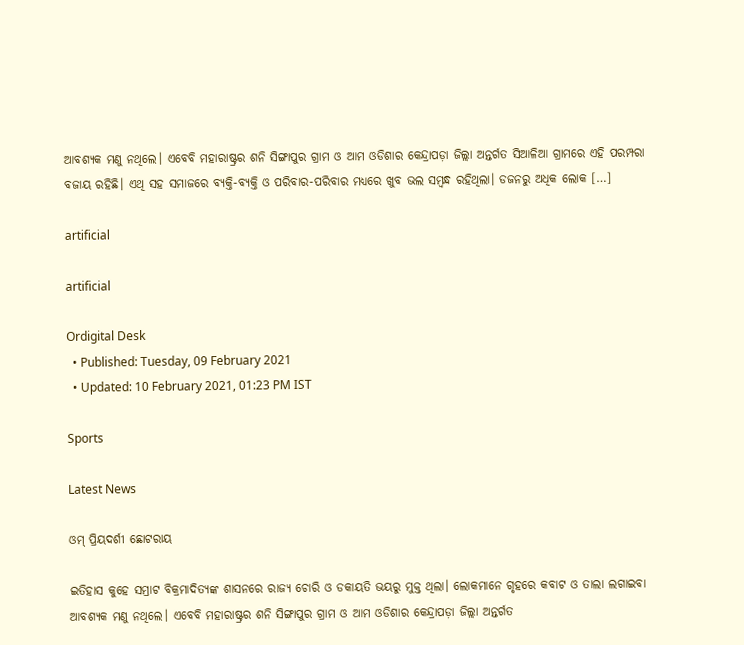ଆବଶ୍ୟକ ମଣୁ ନଥିଲେ। ଏବେବି ମହାରାଷ୍ଟ୍ରର ଶନି ସିଙ୍ଗାପୁର ଗ୍ରାମ ଓ ଆମ ଓଡିଶାର କେନ୍ଦ୍ରାପଡ଼ା ଜିଲ୍ଲା ଅନ୍ତର୍ଗତ ସିଆଳିଆ ଗ୍ରାମରେ ଏହି ପରମ୍ପରା ବଜାୟ ରହିଛି। ଏଥି ସହ ସମାଜରେ ବ୍ୟକ୍ତି-ବ୍ୟକ୍ତି ଓ ପରିବାର-ପରିବାର ମଧ୍ୟରେ ଖୁବ ଭଲ ସମ୍ବନ୍ଧ ରହିଥିଲା। ଡଜନରୁ ଅଧିକ ଲୋକ […]

artificial

artificial

Ordigital Desk
  • Published: Tuesday, 09 February 2021
  • Updated: 10 February 2021, 01:23 PM IST

Sports

Latest News

ଓମ୍ ପ୍ରିୟଦର୍ଶୀ ଛୋଟରାୟ

ଇତିହାସ କୁହେ ସମ୍ରାଟ ବିକ୍ରମାଦିତ୍ୟଙ୍କ ଶାସନରେ ରାଜ୍ୟ ଚୋରି ଓ ଡକାୟତି ଭୟରୁ ମୁକ୍ତ ଥିଲା। ଲୋକମାନେ ଗୃହରେ କବାଟ ଓ ତାଲା ଲଗାଇବା ଆବଶ୍ୟକ ମଣୁ ନଥିଲେ। ଏବେବି ମହାରାଷ୍ଟ୍ରର ଶନି ସିଙ୍ଗାପୁର ଗ୍ରାମ ଓ ଆମ ଓଡିଶାର କେନ୍ଦ୍ରାପଡ଼ା ଜିଲ୍ଲା ଅନ୍ତର୍ଗତ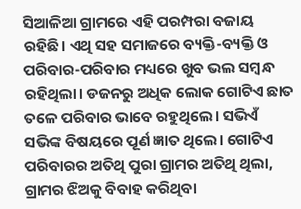ସିଆଳିଆ ଗ୍ରାମରେ ଏହି ପରମ୍ପରା ବଜାୟ ରହିଛି। ଏଥି ସହ ସମାଜରେ ବ୍ୟକ୍ତି-ବ୍ୟକ୍ତି ଓ ପରିବାର-ପରିବାର ମଧ୍ୟରେ ଖୁବ ଭଲ ସମ୍ବନ୍ଧ ରହିଥିଲା। ଡଜନରୁ ଅଧିକ ଲୋକ ଗୋଟିଏ ଛାତ ତଳେ ପରିବାର ଭାବେ ରହୁଥିଲେ। ସଭିଏଁ ସଭିଙ୍କ ବିଷୟରେ ପୂର୍ଣ ଜ୍ଞାତ ଥିଲେ। ଗୋଟିଏ ପରିବାରର ଅତିଥି ପୁରା ଗ୍ରାମର ଅତିଥି ଥିଲା, ଗ୍ରାମର ଝିଅକୁ ବିବାହ କରିଥିବା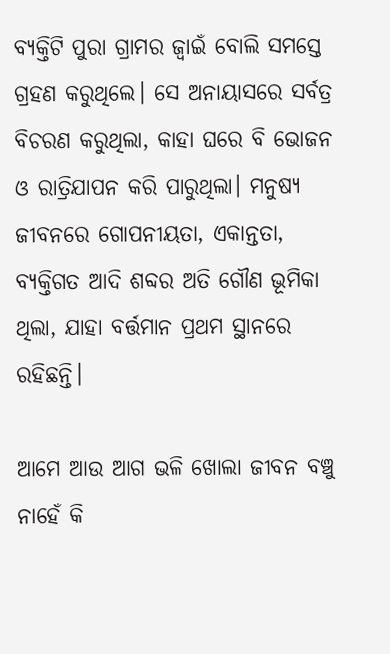ବ୍ୟକ୍ତିଟି ପୁରା ଗ୍ରାମର ଜ୍ବାଇଁ ବୋଲି ସମସ୍ତେ ଗ୍ରହଣ କରୁଥିଲେ। ସେ ଅନାୟାସରେ ସର୍ବତ୍ର ବିଚରଣ କରୁଥିଲା, କାହା ଘରେ ବି ଭୋଜନ ଓ ରାତ୍ରିଯାପନ କରି ପାରୁଥିଲା। ମନୁଷ୍ୟ ଜୀବନରେ ଗୋପନୀୟତା, ଏକାନ୍ତତା, ବ୍ୟକ୍ତିଗତ ଆଦି ଶବ୍ଦର ଅତି ଗୌଣ ଭୂମିକା ଥିଲା, ଯାହା ବର୍ତ୍ତମାନ ପ୍ରଥମ ସ୍ଥାନରେ ରହିଛନ୍ତି।

ଆମେ ଆଉ ଆଗ ଭଳି ଖୋଲା ଜୀବନ ବଞ୍ଚୁ ନାହେଁ କି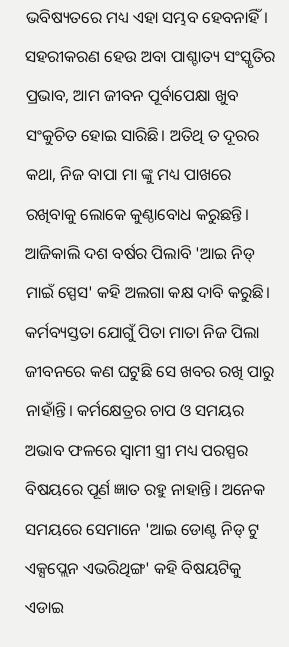ଭବିଷ୍ୟତରେ ମଧ୍ୟ ଏହା ସମ୍ଭବ ହେବନାହିଁ। ସହରୀକରଣ ହେଉ ଅବା ପାଶ୍ଚାତ୍ୟ ସଂସ୍କୃତିର ପ୍ରଭାବ, ଆମ ଜୀବନ ପୂର୍ବାପେକ୍ଷା ଖୁବ ସଂକୁଚିତ ହୋଇ ସାରିଛି। ଅତିଥି ତ ଦୂରର କଥା, ନିଜ ବାପା ମା ଙ୍କୁ ମଧ୍ୟ ପାଖରେ ରଖିବାକୁ ଲୋକେ କୁଣ୍ଠାବୋଧ କରୁଛନ୍ତି। ଆଜିକାଲି ଦଶ ବର୍ଷର ପିଲାବି 'ଆଇ ନିଡ୍ ମାଇଁ ସ୍ପେସ' କହି ଅଲଗା କକ୍ଷ ଦାବି କରୁଛି। କର୍ମବ୍ୟସ୍ତତା ଯୋଗୁଁ ପିତା ମାତା ନିଜ ପିଲା ଜୀବନରେ କଣ ଘଟୁଛି ସେ ଖବର ରଖି ପାରୁ ନାହାଁନ୍ତି। କର୍ମକ୍ଷେତ୍ରର ଚାପ ଓ ସମୟର ଅଭାବ ଫଳରେ ସ୍ୱାମୀ ସ୍ତ୍ରୀ ମଧ୍ୟ ପରସ୍ପର ବିଷୟରେ ପୂର୍ଣ ଜ୍ଞାତ ରହୁ ନାହାନ୍ତି। ଅନେକ ସମୟରେ ସେମାନେ 'ଆଇ ଡୋଣ୍ଟ ନିଡ୍ ଟୁ ଏକ୍ସପ୍ଲେନ ଏଭରିଥିଙ୍ଗ' କହି ବିଷୟଟିକୁ ଏଡାଇ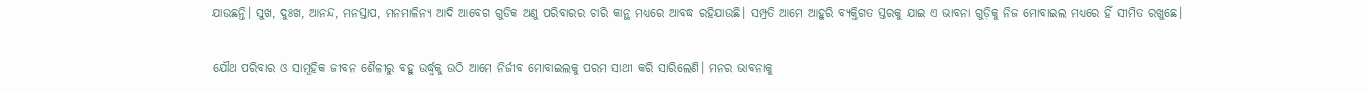ଯାଉଛନ୍ତି। ସୁଖ, ଦୁଃଖ, ଆନନ୍ଦ, ମନସ୍ତାପ, ମନମାଳିନ୍ୟ ଆଦି ଆବେଗ ଗୁଡିକ ଅଣୁ ପରିବାରର ଚାରି କାନ୍ଥ ମଧ୍ୟରେ ଆବଦ୍ଧ ରହିଯାଉଛି। ସମ୍ପ୍ରତି ଆମେ ଆହୁରି ବ୍ୟକ୍ତିଗତ ସ୍ତରକୁ ଯାଇ ଏ ଭାବନା ଗୁଡ଼ିକୁ ନିଜ ମୋବାଇଲ ମଧ୍ୟରେ ହିଁ ସୀମିତ ରଖୁଛେ।

ଯୌଥ ପରିବାର ଓ ସାମୂହିକ ଜୀବନ ଶୈଳୀରୁ ବହୁ ଉର୍ଦ୍ଧ୍ବକୁ ଉଠି ଆମେ ନିର୍ଜୀବ ମୋବାଇଲକୁ ପରମ ସାଥୀ କରି ସାରିଲେଣି। ମନର ଭାବନାକୁ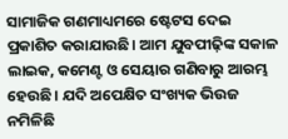ସାମାଜିକ ଗଣମାଧ୍ୟମରେ ଷ୍ଟେଟସ ଦେଇ ପ୍ରକାଶିତ କରାଯାଉଛି। ଆମ ଯୁବପୀଢ଼ିଙ୍କ ସକାଳ ଲାଇକ, କମେଣ୍ଟ ଓ ସେୟାର ଗଣିବାରୁ ଆରମ୍ଭ ହେଉଛି। ଯଦି ଅପେକ୍ଷିତ ସଂଖ୍ୟକ ଭିଉଜ ନମିଳିଛି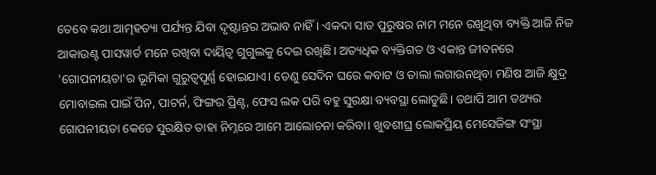ତେବେ କଥା ଆତ୍ମହତ୍ୟା ପର୍ଯ୍ୟନ୍ତ ଯିବା ଦୃଷ୍ଟାନ୍ତର ଅଭାବ ନାହିଁ। ଏକଦା ସାତ ପୁରୁଷର ନାମ ମନେ ରଖୁଥିବା ବ୍ୟକ୍ତି ଆଜି ନିଜ ଆକାଉଣ୍ଟ ପାସୱାର୍ଡ ମନେ ରଖିବା ଦାୟିତ୍ୱ ଗୁଗୁଲକୁ ଦେଇ ରଖିଛି। ଅତ୍ୟଧିକ ବ୍ୟକ୍ତିଗତ ଓ ଏକାନ୍ତ ଜୀବନରେ 'ଗୋପନୀୟତା'ର ଭୂମିକା ଗୁରୁତ୍ବପୂର୍ଣ୍ଣ ହୋଇଯାଏ। ତେଣୁ ସେଦିନ ଘରେ କବାଟ ଓ ତାଲା ଲଗାଉନଥିବା ମଣିଷ ଆଜି କ୍ଷୁଦ୍ର ମୋବାଇଲ ପାଇଁ ପିନ, ପାଟର୍ନ, ଫିଙ୍ଗର ପ୍ରିଣ୍ଟ, ଫେସ ଲକ ପରି ବହୁ ସୁରକ୍ଷା ବ୍ୟବସ୍ଥା ଲୋଡୁଛି। ତଥାପି ଆମ ତଥ୍ୟର ଗୋପନୀୟତା କେତେ ସୁରକ୍ଷିତ ତାହା ନିମ୍ନରେ ଆମେ ଆଲୋଚନା କରିବା। ଖୁବଶୀଘ୍ର ଲୋକପ୍ରିୟ ମେସେଜିଙ୍ଗ ସଂସ୍ଥା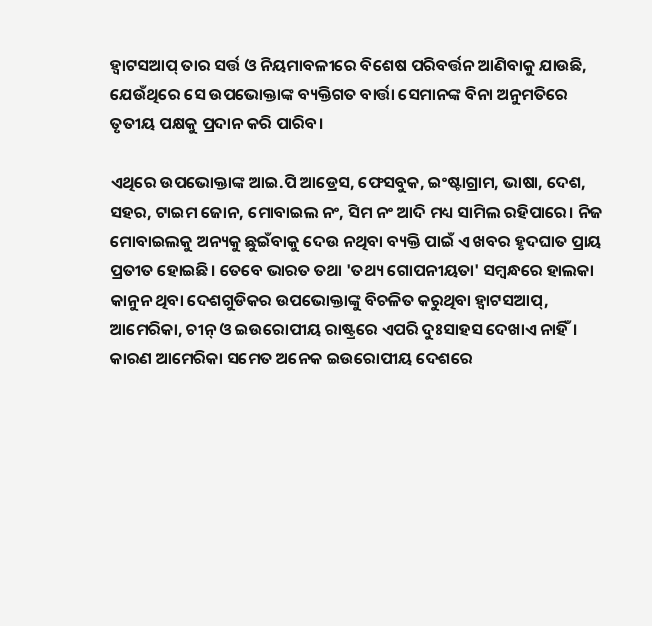ହ୍ଵାଟସଆପ୍ ତାର ସର୍ତ୍ତ ଓ ନିୟମାବଳୀରେ ବିଶେଷ ପରିବର୍ତ୍ତନ ଆଣିବାକୁ ଯାଉଛି, ଯେଉଁଥିରେ ସେ ଉପଭୋକ୍ତାଙ୍କ ବ୍ୟକ୍ତିଗତ ବାର୍ତ୍ତା ସେମାନଙ୍କ ବିନା ଅନୁମତିରେ ତୃତୀୟ ପକ୍ଷକୁ ପ୍ରଦାନ କରି ପାରିବ।

ଏଥିରେ ଉପଭୋକ୍ତାଙ୍କ ଆଇ.ପି ଆଡ୍ରେସ, ଫେସବୁକ, ଇଂଷ୍ଟାଗ୍ରାମ, ଭାଷା, ଦେଶ, ସହର, ଟାଇମ ଜୋନ, ମୋବାଇଲ ନଂ, ସିମ ନଂ ଆଦି ମଧ୍ୟ ସାମିଲ ରହିପାରେ। ନିଜ ମୋବାଇଲକୁ ଅନ୍ୟକୁ ଛୁଇଁବାକୁ ଦେଉ ନଥିବା ବ୍ୟକ୍ତି ପାଇଁ ଏ ଖବର ହୃଦଘାତ ପ୍ରାୟ ପ୍ରତୀତ ହୋଇଛି। ତେବେ ଭାରତ ତଥା 'ତଥ୍ୟ ଗୋପନୀୟତା' ସମ୍ବନ୍ଧରେ ହାଲକା କାନୁନ ଥିବା ଦେଶଗୁଡିକର ଉପଭୋକ୍ତାଙ୍କୁ ବିଚଳିତ କରୁଥିବା ହ୍ଵାଟସଆପ୍, ଆମେରିକା, ଚୀନ୍ ଓ ଇଉରୋପୀୟ ରାଷ୍ଟ୍ରରେ ଏପରି ଦୁଃସାହସ ଦେଖାଏ ନାହିଁ। କାରଣ ଆମେରିକା ସମେତ ଅନେକ ଇଉରୋପୀୟ ଦେଶରେ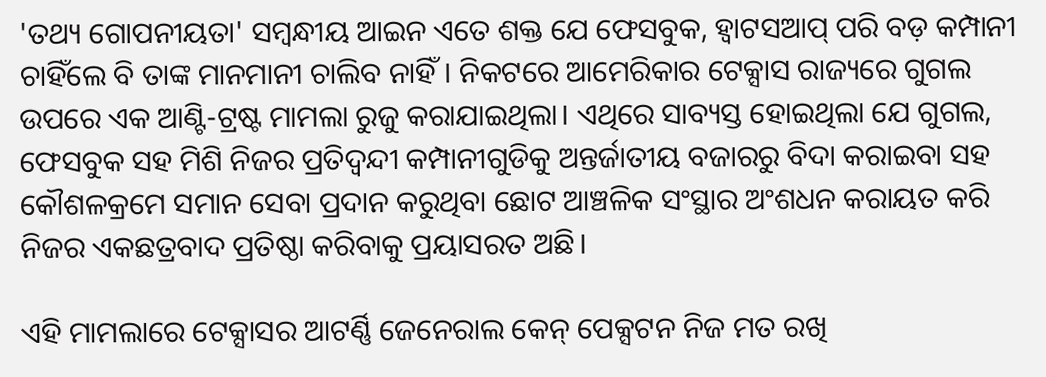'ତଥ୍ୟ ଗୋପନୀୟତା' ସମ୍ବନ୍ଧୀୟ ଆଇନ ଏତେ ଶକ୍ତ ଯେ ଫେସବୁକ, ହ୍ଵାଟସଆପ୍ ପରି ବଡ଼ କମ୍ପାନୀ ଚାହିଁଲେ ବି ତାଙ୍କ ମାନମାନୀ ଚାଲିବ ନାହିଁ। ନିକଟରେ ଆମେରିକାର ଟେକ୍ସାସ ରାଜ୍ୟରେ ଗୁଗଲ ଉପରେ ଏକ ଆଣ୍ଟି-ଟ୍ରଷ୍ଟ ମାମଲା ରୁଜୁ କରାଯାଇଥିଲା। ଏଥିରେ ସାବ୍ୟସ୍ତ ହୋଇଥିଲା ଯେ ଗୁଗଲ, ଫେସବୁକ ସହ ମିଶି ନିଜର ପ୍ରତିଦ୍ୱନ୍ଦୀ କମ୍ପାନୀଗୁଡିକୁ ଅନ୍ତର୍ଜାତୀୟ ବଜାରରୁ ବିଦା କରାଇବା ସହ କୌଶଳକ୍ରମେ ସମାନ ସେବା ପ୍ରଦାନ କରୁଥିବା ଛୋଟ ଆଞ୍ଚଳିକ ସଂସ୍ଥାର ଅଂଶଧନ କରାୟତ କରି ନିଜର ଏକଛତ୍ରବାଦ ପ୍ରତିଷ୍ଠା କରିବାକୁ ପ୍ରୟାସରତ ଅଛି।

ଏହି ମାମଲାରେ ଟେକ୍ସାସର ଆଟର୍ଣ୍ଣି ଜେନେରାଲ କେନ୍ ପେକ୍ସଟନ ନିଜ ମତ ରଖି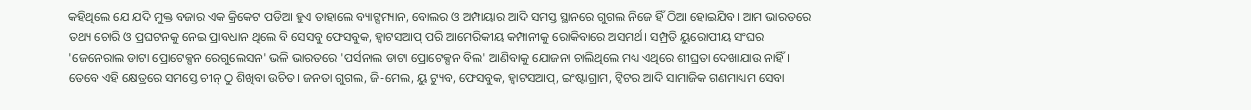କହିଥିଲେ ଯେ ଯଦି ମୁକ୍ତ ବଜାର ଏକ କ୍ରିକେଟ ପଡିଆ ହୁଏ ତାହାଲେ ବ୍ୟାଟ୍ସମ୍ୟାନ, ବୋଲର ଓ ଅମ୍ପାୟାର ଆଦି ସମସ୍ତ ସ୍ଥାନରେ ଗୁଗଲ ନିଜେ ହିଁ ଠିଆ ହୋଇଯିବ। ଆମ ଭାରତରେ ତଥ୍ୟ ଚୋରି ଓ ପ୍ରଘଟନକୁ ନେଇ ପ୍ରାବଧାନ ଥିଲେ ବି ସେସବୁ ଫେସବୁକ, ହ୍ଵାଟସଆପ୍ ପରି ଆମେରିକୀୟ କମ୍ପାନୀକୁ ରୋକିବାରେ ଅସମର୍ଥ। ସମ୍ପ୍ରତି ୟୁରୋପୀୟ ସଂଘର 'ଜେନେରାଲ ଡାଟା ପ୍ରୋଟେକ୍ସନ ରେଗୁଲେସନ' ଭଳି ଭାରତରେ 'ପର୍ସନାଲ ଡାଟା ପ୍ରୋଟେକ୍ସନ ବିଲ' ଆଣିବାକୁ ଯୋଜନା ଚାଲିଥିଲେ ମଧ୍ୟ ଏଥିରେ ଶୀଘ୍ରତା ଦେଖାଯାଉ ନାହିଁ। ତେବେ ଏହି କ୍ଷେତ୍ରରେ ସମସ୍ତେ ଚୀନ୍ ଠୁ ଶିଖିବା ଉଚିତ। ଜନତା ଗୁଗଲ, ଜି-ମେଲ, ୟୁ ଟ୍ୟୁବ, ଫେସବୁକ, ହ୍ଵାଟସଆପ୍, ଇଂଷ୍ଟାଗ୍ରାମ, ଟ୍ୱିଟର ଆଦି ସାମାଜିକ ଗଣମାଧ୍ୟମ ସେବା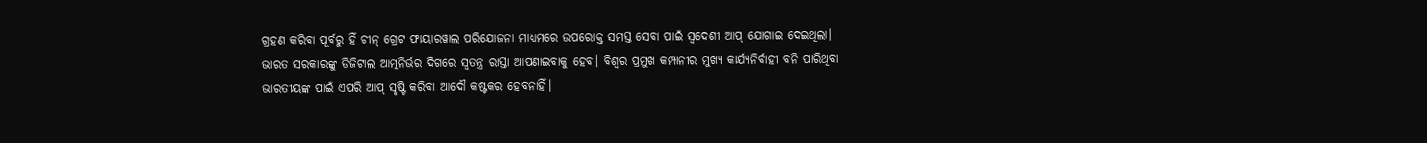ଗ୍ରହଣ କରିବା ପୂର୍ବରୁ ହିଁ ଚୀନ୍ ଗ୍ରେଟ ଫାୟାରୱାଲ ପରିଯୋଜନା ମାଧ୍ୟମରେ ଉପରୋକ୍ତ ସମସ୍ତ ସେବା ପାଇଁ ସ୍ୱଦେଶୀ ଆପ୍ ଯୋଗାଇ ଦେଇଥିଲା। ଭାରତ ସରକାରଙ୍କୁ ଡିଜିଟାଲ ଆତ୍ମନିର୍ଭର ଦିଗରେ ସ୍ୱତନ୍ତ୍ର ରାସ୍ତା ଆପଣାଇବାକୁ ହେବ। ବିଶ୍ୱର ପ୍ରମୁଖ କମ୍ପାନୀର ମୁଖ୍ୟ କାର୍ଯ୍ୟନିର୍ବାହୀ ବନି ପାରିଥିବା ଭାରତୀୟଙ୍କ ପାଇଁ ଏପରି ଆପ୍ ସୃଷ୍ଟି କରିବା ଆଦୌ କଷ୍ଟକର ହେବନାହିଁ।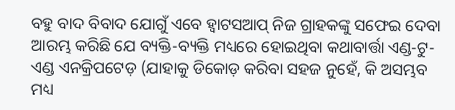ବହୁ ବାଦ ବିବାଦ ଯୋଗୁଁ ଏବେ ହ୍ଵାଟସଆପ୍ ନିଜ ଗ୍ରାହକଙ୍କୁ ସଫେଇ ଦେବା ଆରମ୍ଭ କରିଛି ଯେ ବ୍ୟକ୍ତି-ବ୍ୟକ୍ତି ମଧ୍ୟରେ ହୋଇଥିବା କଥାବାର୍ତ୍ତା ଏଣ୍ଡ-ଟୁ-ଏଣ୍ଡ ଏନକ୍ରିପଟେଡ଼ (ଯାହାକୁ ଡିକୋଡ଼ କରିବା ସହଜ ନୁହେଁ, କି ଅସମ୍ଭବ ମଧ୍ୟ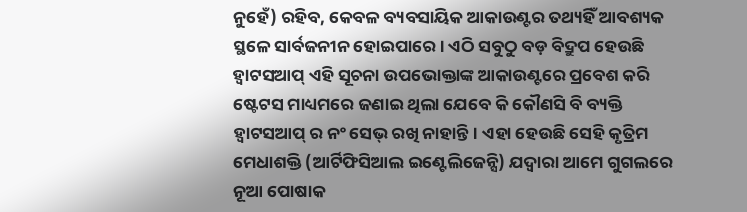ନୁହେଁ) ରହିବ, କେବଳ ବ୍ୟବସାୟିକ ଆକାଉଣ୍ଟର ତଥ୍ୟହିଁ ଆବଶ୍ୟକ ସ୍ଥଳେ ସାର୍ବଜନୀନ ହୋଇପାରେ। ଏଠି ସବୁଠୁ ବଡ଼ ବିଦ୍ରୁପ ହେଉଛି ହ୍ଵାଟସଆପ୍ ଏହି ସୂଚନା ଉପଭୋକ୍ତାଙ୍କ ଆକାଉଣ୍ଟରେ ପ୍ରବେଶ କରି ଷ୍ଟେଟସ ମାଧ୍ୟମରେ ଜଣାଇ ଥିଲା ଯେବେ କି କୌଣସି ବି ବ୍ୟକ୍ତି ହ୍ଵାଟସଆପ୍ ର ନଂ ସେଭ୍ ରଖି ନାହାନ୍ତି। ଏହା ହେଉଛି ସେହି କୃତ୍ରିମ ମେଧାଶକ୍ତି (ଆର୍ଟିଫିସିଆଲ ଇଣ୍ଟେଲିଜେନ୍ସି) ଯଦ୍ବାରା ଆମେ ଗୁଗଲରେ ନୂଆ ପୋଷାକ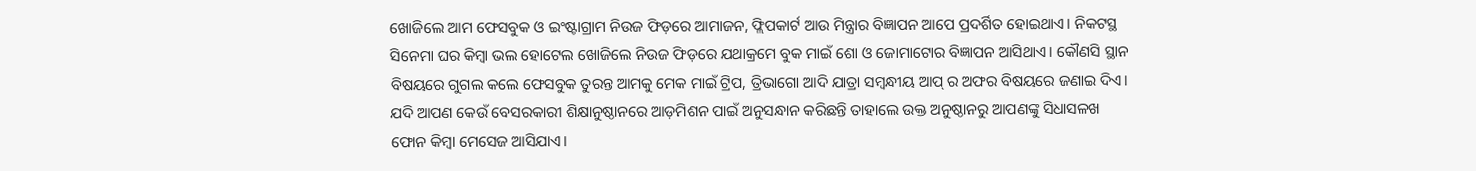ଖୋଜିଲେ ଆମ ଫେସବୁକ ଓ ଇଂଷ୍ଟାଗ୍ରାମ ନିଉଜ ଫିଡ଼ରେ ଆମାଜନ, ଫ୍ଲିପକାର୍ଟ ଆଉ ମିନ୍ତ୍ରାର ବିଜ୍ଞାପନ ଆପେ ପ୍ରଦର୍ଶିତ ହୋଇଥାଏ। ନିକଟସ୍ଥ ସିନେମା ଘର କିମ୍ବା ଭଲ ହୋଟେଲ ଖୋଜିଲେ ନିଉଜ ଫିଡ଼ରେ ଯଥାକ୍ରମେ ବୁକ ମାଇଁ ଶୋ ଓ ଜୋମାଟୋର ବିଜ୍ଞାପନ ଆସିଥାଏ। କୌଣସି ସ୍ଥାନ ବିଷୟରେ ଗୁଗଲ କଲେ ଫେସବୁକ ତୁରନ୍ତ ଆମକୁ ମେକ ମାଇଁ ଟ୍ରିପ, ତ୍ରିଭାଗୋ ଆଦି ଯାତ୍ରା ସମ୍ବନ୍ଧୀୟ ଆପ୍ ର ଅଫର ବିଷୟରେ ଜଣାଇ ଦିଏ। ଯଦି ଆପଣ କେଉଁ ବେସରକାରୀ ଶିକ୍ଷାନୁଷ୍ଠାନରେ ଆଡ଼ମିଶନ ପାଇଁ ଅନୁସନ୍ଧାନ କରିଛନ୍ତି ତାହାଲେ ଉକ୍ତ ଅନୁଷ୍ଠାନରୁ ଆପଣଙ୍କୁ ସିଧାସଳଖ ଫୋନ କିମ୍ବା ମେସେଜ ଆସିଯାଏ।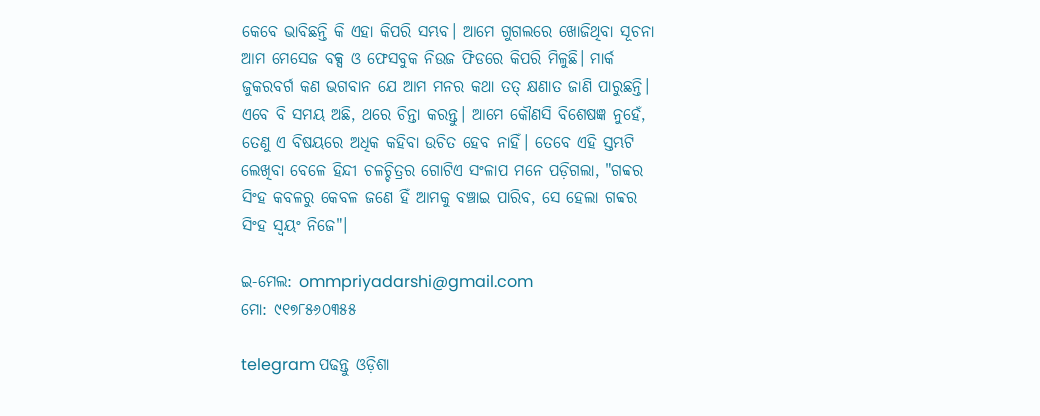କେବେ ଭାବିଛନ୍ତି କି ଏହା କିପରି ସମ୍ଭବ। ଆମେ ଗୁଗଲରେ ଖୋଜିଥିବା ସୂଚନା ଆମ ମେସେଜ ବକ୍ସ ଓ ଫେସବୁକ ନିଉଜ ଫିଡରେ କିପରି ମିଳୁଛି। ମାର୍କ ଜୁକରବର୍ଗ କଣ ଭଗବାନ ଯେ ଆମ ମନର କଥା ତତ୍ କ୍ଷଣାତ ଜାଣି ପାରୁଛନ୍ତି। ଏବେ ବି ସମୟ ଅଛି, ଥରେ ଚିନ୍ତା କରନ୍ତୁ। ଆମେ କୌଣସି ବିଶେଷଜ୍ଞ ନୁହେଁ, ତେଣୁ ଏ ବିଷୟରେ ଅଧିକ କହିବା ଉଚିତ ହେବ ନାହିଁ। ତେବେ ଏହି ସ୍ତମ୍ଭଟି ଲେଖିବା ବେଳେ ହିନ୍ଦୀ ଚଳଚ୍ଚିତ୍ରର ଗୋଟିଏ ସଂଳାପ ମନେ ପଡ଼ିଗଲା, "ଗବ୍ବର ସିଂହ କବଳରୁ କେବଳ ଜଣେ ହିଁ ଆମକୁ ବଞ୍ଚାଇ ପାରିବ, ସେ ହେଲା ଗବ୍ବର ସିଂହ ସ୍ୱୟଂ ନିଜେ"।

ଇ-ମେଲ: ommpriyadarshi@gmail.com
ମୋ: ୯୧୭୮୫୬୦୩୫୫

telegram ପଢନ୍ତୁ ଓଡ଼ିଶା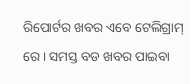ରିପୋର୍ଟର ଖବର ଏବେ ଟେଲିଗ୍ରାମ୍ ରେ। ସମସ୍ତ ବଡ ଖବର ପାଇବା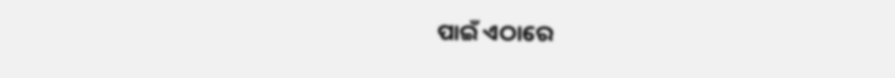ପାଇଁ ଏଠାରେ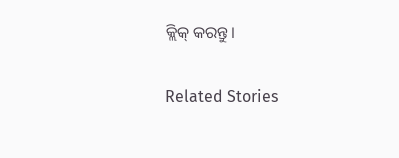କ୍ଲିକ୍ କରନ୍ତୁ।

Related Stories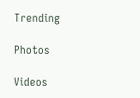Trending

Photos

Videos